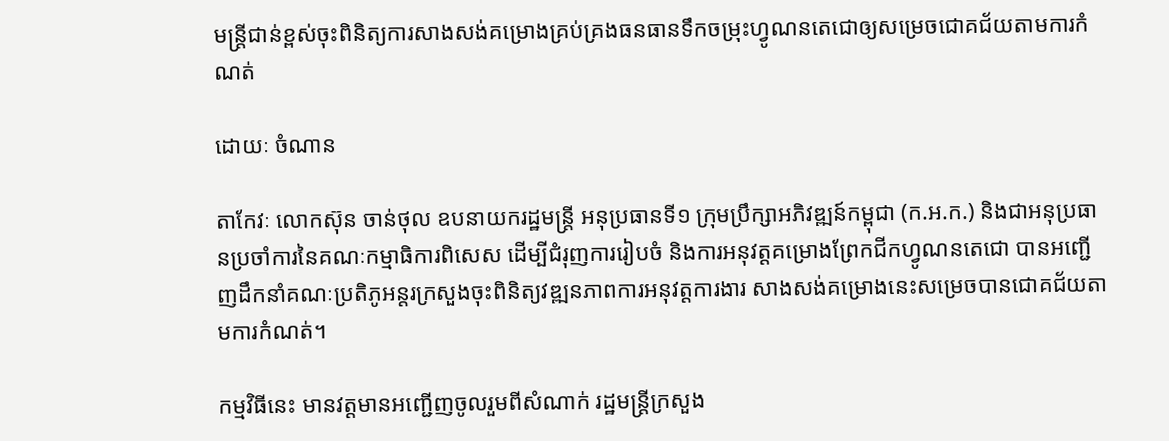មន្រ្តីជាន់ខ្ពស់ចុះពិនិត្យការសាងសង់គម្រោងគ្រប់គ្រងធនធានទឹកចម្រុះហ្វូណនតេជោឲ្យសម្រេចជោគជ័យតាមការកំណត់

ដោយៈ ចំណាន

តាកែវៈ លោកស៊ុន ចាន់ថុល ឧបនាយករដ្ឋមន្ត្រី អនុប្រធានទី១ ក្រុមប្រឹក្សាអភិវឌ្ឍន៍កម្ពុជា (ក.អ.ក.) និងជាអនុប្រធានប្រចាំការនៃគណៈកម្មាធិការពិសេស ដើម្បីជំរុញការរៀបចំ និងការអនុវត្តគម្រោងព្រែកជីកហ្វូណនតេជោ បានអញ្ជើញដឹកនាំគណៈប្រតិភូអន្តរក្រសួងចុះពិនិត្យវឌ្ឍនភាពការអនុវត្តការងារ សាងសង់គម្រោងនេះសម្រេចបានជោគជ័យតាមការកំណត់។

កម្មវិធីនេះ មានវត្តមានអញ្ជើញចូលរួមពីសំណាក់ រដ្ឋមន្ត្រីក្រសួង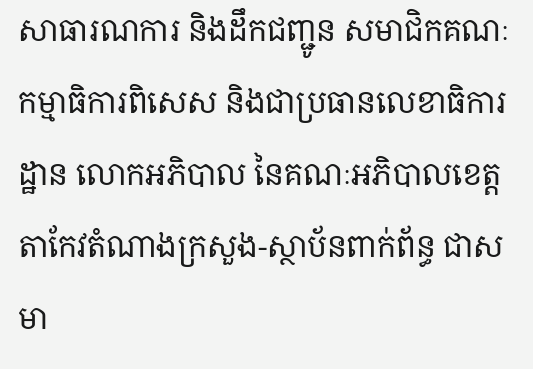សាធារណការ និងដឹកជញ្ជូន សមាជិកគណៈកម្មាធិការពិសេស និងជាប្រធានលេខាធិការដ្ឋាន លោកអភិបាល នៃគណៈអភិបាលខេត្តតាកែវតំណាងក្រសួង-ស្ថាប័នពាក់ព័ន្ធ ជាសមា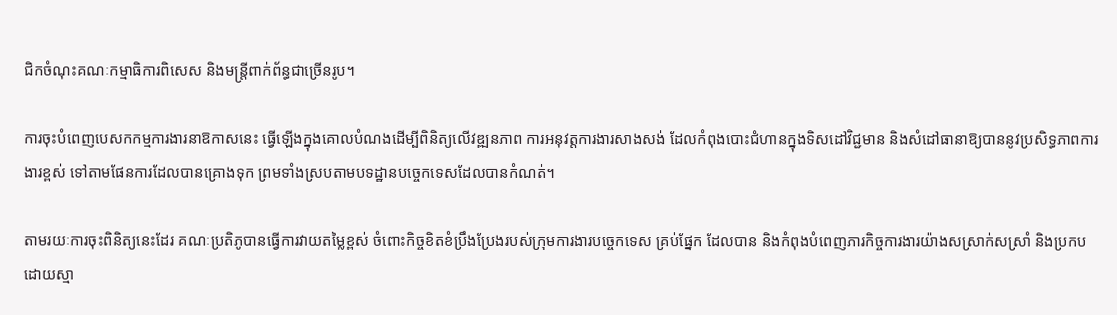ជិកចំណុះគណៈកម្មាធិការពិសេស និងមន្ត្រីពាក់ព័ន្ធជាច្រើនរូប។

ការចុះបំពេញបេសកកម្មការងារនាឱកាសនេះ ធ្វើឡើងក្នុងគោលបំណងដើម្បីពិនិត្យលើវឌ្ឍនភាព ការអនុវត្តការងារសាងសង់ ដែលកំពុងបោះជំហានក្នុងទិសដៅវិជ្ជមាន និងសំដៅធានាឱ្យបាននូវប្រសិទ្ធភាពការងារខ្ពស់ ទៅតាមផែនការដែលបានគ្រោងទុក ព្រមទាំងស្របតាមបទដ្ឋានបច្ចេកទេសដែលបានកំណត់។

តាមរយៈការចុះពិនិត្យនេះដែរ គណៈប្រតិភូបានធ្វើការវាយតម្លៃខ្ពស់ ចំពោះកិច្ចខិតខំប្រឹងប្រែងរបស់ក្រុមការងារបច្ចេកទេស គ្រប់ផ្នែក ដែលបាន និងកំពុងបំពេញភារកិច្ចការងារយ៉ាងសស្រាក់សស្រាំ និងប្រកបដោយស្មា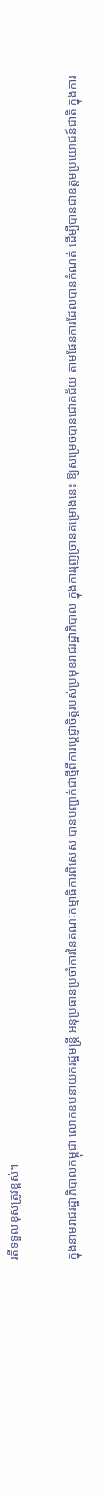រតីទទួលខុសត្រូវខ្ពស់។

ក្នុងនាមរាជរដ្ឋាភិបាលកម្ពុជា លោកឧបនាយករដ្ឋមន្ត្រី អនុប្រធានប្រចាំការនៃគណៈកម្មាធិការពិសេស បានបញ្ជាក់ជាថ្មីពីការប្តេជ្ញាចិត្តរបស់ប្រមុខរាជរដ្ឋាភិបាល ក្នុងការរុញច្រានគម្រោងនេះ ឱ្យសម្រេចបានជោគជ័យ តាមផែនការដែលបានកំណត់ ដើម្បីបានជាឧត្តមប្រយោជន៍ជាតិ ក្នុងការ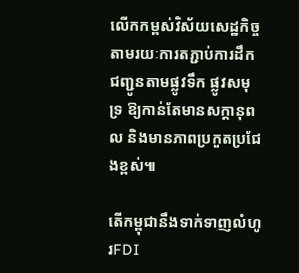លើកកម្ពស់វិស័យសេដ្ឋកិច្ច តាមរយៈការតភ្ជាប់ការដឹកជញ្ជូនតាមផ្លូវទឹក ផ្លូវសមុទ្រ ឱ្យកាន់តែមានសក្តានុពល និងមានភាពប្រកួតប្រជែងខ្ពស់៕

តើកម្ពុជានឹងទាក់ទាញលំហូរFDI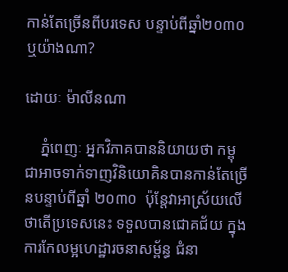កាន់តែច្រើនពីបរទេស បន្ទាប់ពីឆ្នាំ២០៣០ឬយ៉ាងណា?

ដោយៈ ម៉ាលីនណា

    ភ្នំពេញៈ អ្នកវិភាគបាននិយាយថា កម្ពុជាអាចទាក់ទាញវិនិយោគិនបានកាន់តែច្រើនបន្ទាប់ពីឆ្នាំ ២០៣០  ប៉ុន្តែវាអាស្រ័យលើថាតើប្រទេសនេះ ទទួលបានជោគជ័យ ក្នុងការកែលម្អហេដ្ឋារចនាសម្ព័ន្ធ ជំនា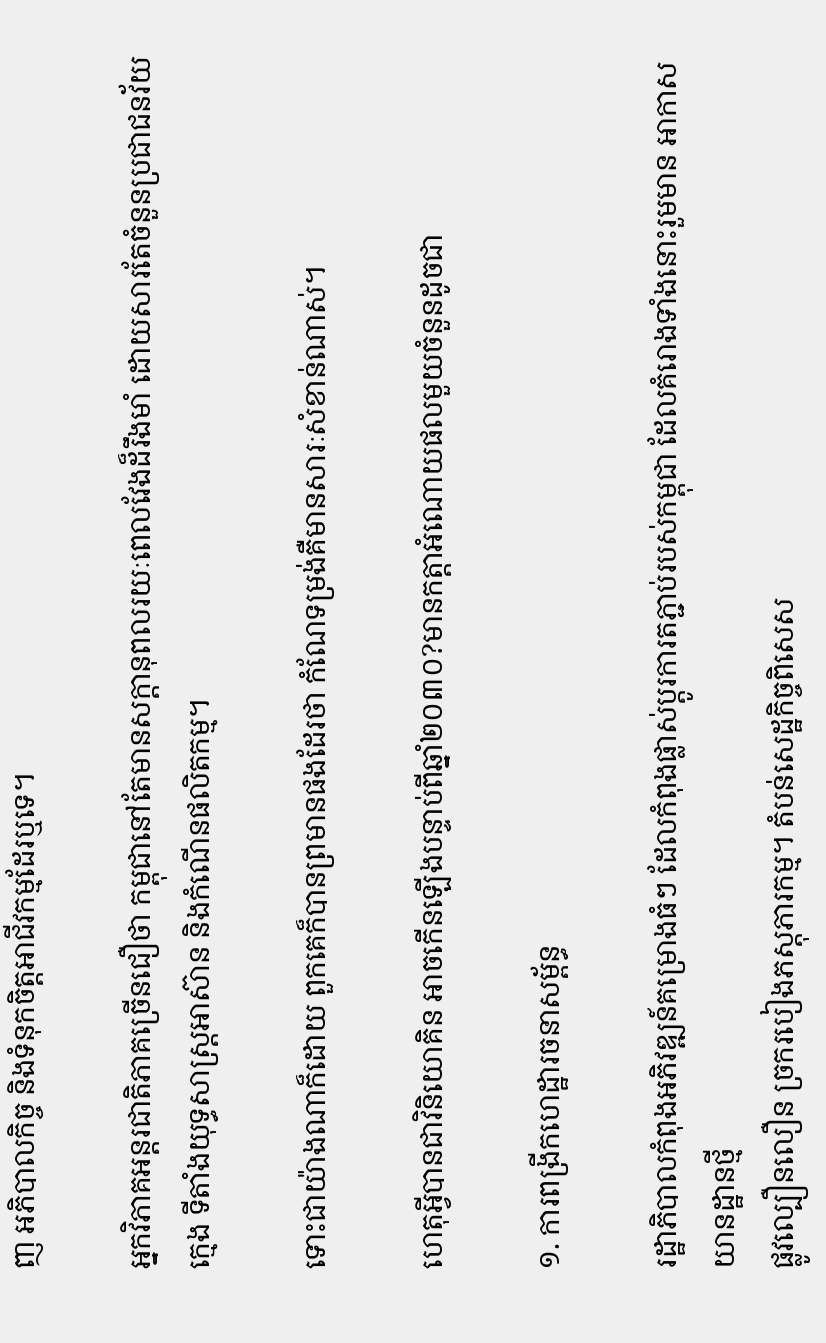ញ អភិបាលកិច្ច និងទំនុកចិត្តអាជីវកម្មដែរឬទេ។

អ្នកវិភាគអន្តរជាតិភាគច្រើនជឿថា កម្ពុជានៅតែមានសក្តានុពលរយៈពេលវែងដ៏រឹងមាំ ដោយសារតែចំនួនប្រជាជនវ័យក្មេង ទីតាំងយុទ្ធសាស្ត្រអាស៊ាន និងកំណើនផលិតកម្ម។

ទោះជាយ៉ាងណាក៏ដោយ ពួកគេក៏បានព្រមានផងដែរថា កំណែទម្រង់គឺមានសារៈសំខាន់ណាស់។

ហេតុអ្វីបានជាវិនិយោគិន អាចកើនឡើងបន្ទាប់ពីឆ្នាំ២០៣០?មានកត្តាអំណោយផលមួយចំនួនដូចជា

១. ការពង្រីកហេដ្ឋារចនាសម្ព័ន្ធ

រដ្ឋាភិបាលកំពុងអភិវឌ្ឍន៍គម្រោងធំៗ ដែលកំពុងផ្លាស់ប្តូរការតភ្ជាប់របស់កម្ពុជា ដែលគំរោងទាំងនោះរួមមាន អាកាសយានដ្ឋានថ្មី
ផ្លូវល្បឿនលឿន ច្រករបៀងភស្តុភារកម្ម។ តំបន់សេដ្ឋកិច្ចពិសេស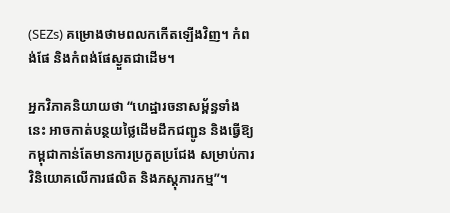(SEZs) គម្រោងថាមពលកកើតឡើងវិញ។ កំពង់ផែ និងកំពង់ផែស្ងួតជាដើម។

អ្នកវិភាគនិយាយថា “ហេដ្ឋារចនាសម្ព័ន្ធទាំងនេះ អាចកាត់បន្ថយថ្លៃដើមដឹកជញ្ជូន និងធ្វើឱ្យកម្ពុជាកាន់តែមានការប្រកួតប្រជែង សម្រាប់ការវិនិយោគលើការផលិត និងភស្តុភារកម្ម”។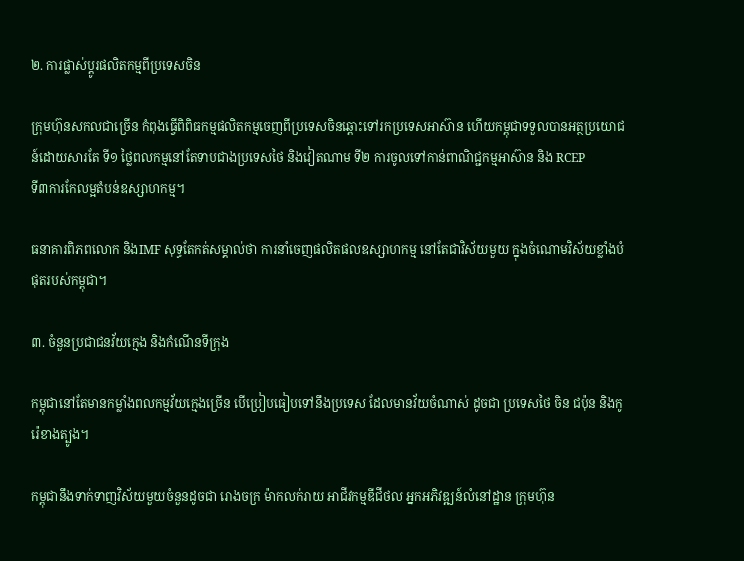២. ការផ្លាស់ប្តូរផលិតកម្មពីប្រទេសចិន

ក្រុមហ៊ុនសកលជាច្រើន កំពុងធ្វើពិពិធកម្មផលិតកម្មចេញពីប្រទេសចិនឆ្ពោះទៅរកប្រទេសអាស៊ាន ហើយកម្ពុជាទទួលបានអត្ថប្រយោជន៍ដោយសារតែ ទី១ ថ្លៃពលកម្មនៅតែទាបជាងប្រទេសថៃ និងវៀតណាម ទី២ ការចូលទៅកាន់ពាណិជ្ជកម្មអាស៊ាន និង RCEP
ទី៣ការកែលម្អតំបន់ឧស្សាហកម្ម។

ធនាគារពិភពលោក និងIMF សុទ្ធតែកត់សម្គាល់ថា ការនាំចេញផលិតផលឧស្សាហកម្ម នៅតែជាវិស័យមួយ ក្នុងចំណោមវិស័យខ្លាំងបំផុតរបស់កម្ពុជា។

៣. ចំនួនប្រជាជនវ័យក្មេង និងកំណើនទីក្រុង

កម្ពុជានៅតែមានកម្លាំងពលកម្មវ័យក្មេងច្រើន បើប្រៀបធៀបទៅនឹងប្រទេស ដែលមានវ័យចំណាស់ ដូចជា ប្រទេសថៃ ចិន ជប៉ុន និងកូរ៉េខាងត្បូង។

កម្ពុជានឹងទាក់ទាញវិស័យមួយចំនួនដូចជា រោងចក្រ ម៉ាកលក់រាយ អាជីវកម្មឌីជីថល អ្នកអភិវឌ្ឍន៍លំនៅដ្ឋាន ក្រុមហ៊ុន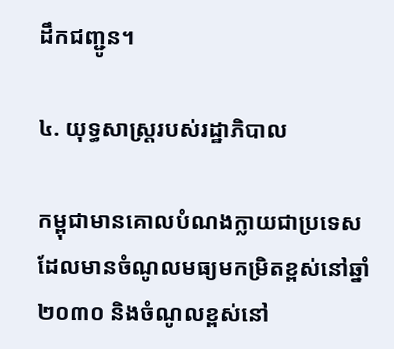ដឹកជញ្ជូន។

៤. យុទ្ធសាស្ត្ររបស់រដ្ឋាភិបាល

កម្ពុជាមានគោលបំណងក្លាយជាប្រទេស ដែលមានចំណូលមធ្យមកម្រិតខ្ពស់នៅឆ្នាំ២០៣០ និងចំណូលខ្ពស់នៅ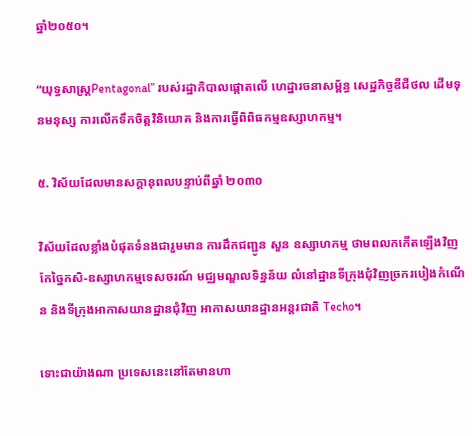ឆ្នាំ២០៥០។

“យុទ្ធសាស្ត្រPentagonal” របស់រដ្ឋាភិបាលផ្តោតលើ ហេដ្ឋារចនាសម្ព័ន្ធ សេដ្ឋកិច្ចឌីជីថល ដើមទុនមនុស្ស ការលើកទឹកចិត្តវិនិយោគ និងការធ្វើពិពិធកម្មឧស្សាហកម្ម។

៥. វិស័យដែលមានសក្តានុពលបន្ទាប់ពីឆ្នាំ ២០៣០

វិស័យដែលខ្លាំងបំផុតទំនងជារួមមាន ការដឹកជញ្ជូន សួន ឧស្សាហកម្ម ថាមពលកកើតឡើងវិញ កែច្នៃកសិ-ឧស្សាហកម្មទេសចរណ៍ មជ្ឈមណ្ឌលទិន្នន័យ លំនៅដ្ឋានទីក្រុងជុំវិញច្រករបៀងកំណើន និងទីក្រុងអាកាសយានដ្ឋានជុំវិញ អាកាសយានដ្ឋានអន្តរជាតិ Techo។

ទោះជាយ៉ាងណា ប្រទេសនេះនៅតែមានហា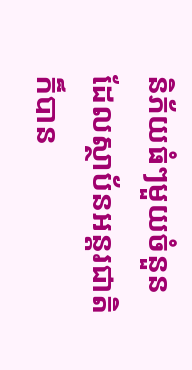និភ័យធំៗមួយចំនួនដែលស្ថាប័នអន្តរជាតិ ក៏បាន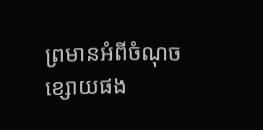ព្រមានអំពីចំណុចខ្សោយផង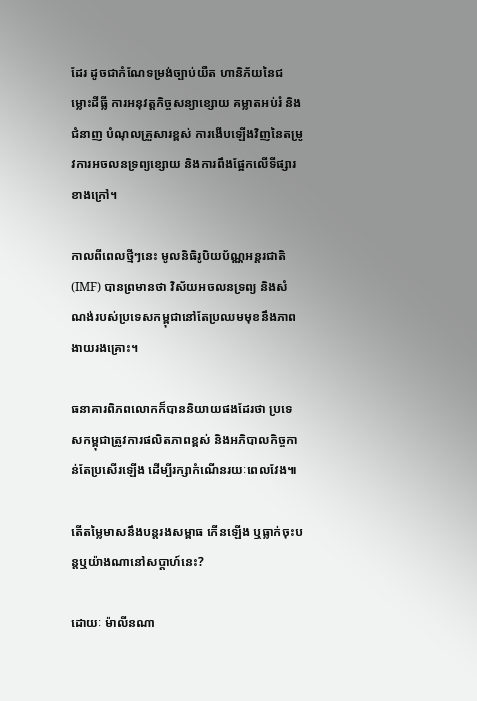ដែរ ដូចជាកំណែទម្រង់ច្បាប់យឺត ហានិភ័យនៃជម្លោះដីធ្លី ការអនុវត្តកិច្ចសន្យាខ្សោយ គម្លាតអប់រំ និងជំនាញ បំណុលគ្រួសារខ្ពស់ ការងើបឡើងវិញនៃតម្រូវការអចលនទ្រព្យខ្សោយ និងការពឹងផ្អែកលើទីផ្សារខាងក្រៅ។

កាលពីពេលថ្មីៗនេះ មូលនិធិរូបិយប័ណ្ណអន្តរជាតិ(IMF) បានព្រមានថា វិស័យអចលនទ្រព្យ និងសំណង់របស់ប្រទេសកម្ពុជានៅតែប្រឈមមុខនឹងភាពងាយរងគ្រោះ។

ធនាគារពិភពលោកក៏បាននិយាយផងដែរថា ប្រទេសកម្ពុជាត្រូវការផលិតភាពខ្ពស់ និងអភិបាលកិច្ចកាន់តែប្រសើរឡើង ដើម្បីរក្សាកំណើនរយៈពេលវែង៕

តើតម្លៃមាសនឹងបន្តរងសម្ពាធ កើនឡើង ឬធ្លាក់ចុះបន្តឬយ៉ាងណានៅសប្តាហ៍នេះ?

ដោយៈ ម៉ាលីនណា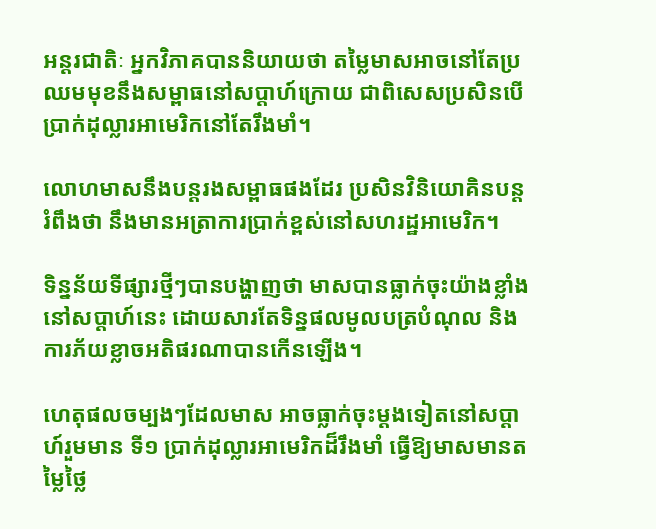អន្តរជាតិៈ អ្នកវិភាគបាននិយាយថា តម្លៃមាសអាចនៅតែប្រឈមមុខនឹងសម្ពាធនៅសប្តាហ៍ក្រោយ ជាពិសេសប្រសិនបើប្រាក់ដុល្លារអាមេរិកនៅតែរឹងមាំ។

លោហមាសនឹងបន្តរងសម្ពាធផងដែរ ប្រសិនវិនិយោគិនបន្តរំពឹងថា នឹងមានអត្រាការប្រាក់ខ្ពស់នៅសហរដ្ឋអាមេរិក។

ទិន្នន័យទីផ្សារថ្មីៗបានបង្ហាញថា មាសបានធ្លាក់ចុះយ៉ាងខ្លាំងនៅសប្តាហ៍នេះ ដោយសារតែទិន្នផលមូលបត្របំណុល និងការភ័យខ្លាចអតិផរណាបានកើនឡើង។

ហេតុផលចម្បងៗដែលមាស អាចធ្លាក់ចុះម្តងទៀតនៅសប្តាហ៍រួមមាន ទី១ ប្រាក់ដុល្លារអាមេរិកដ៏រឹងមាំ ធ្វើឱ្យមាសមានតម្លៃថ្លៃ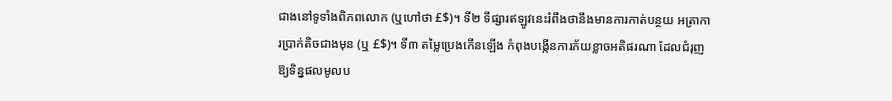ជាងនៅទូទាំងពិភពលោក (ឬហៅថា £$)។ ទី២ ទីផ្សារឥឡូវនេះរំពឹងថានឹងមានការកាត់បន្ថយ អត្រាការប្រាក់តិចជាងមុន (ឬ £$)។ ទី៣ តម្លៃប្រេងកើនឡើង កំពុងបង្កើនការភ័យខ្លាចអតិផរណា ដែលជំរុញឱ្យទិន្នផលមូលប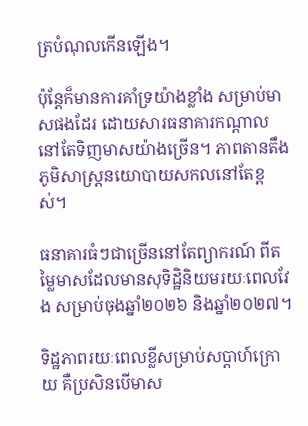ត្របំណុលកើនឡើង។

ប៉ុន្តែក៏មានការគាំទ្រយ៉ាងខ្លាំង សម្រាប់មាសផងដែរ ដោយសារធនាគារកណ្តាលនៅតែទិញមាសយ៉ាងច្រើន។ ភាពតានតឹងភូមិសាស្ត្រនយោបាយសកលនៅតែខ្ពស់។

ធនាគារធំៗជាច្រើននៅតែព្យាករណ៍ ពីតម្លៃមាសដែលមានសុទិដ្ឋិនិយមរយៈពេលវែង សម្រាប់ចុងឆ្នាំ២០២៦ និងឆ្នាំ២០២៧។

ទិដ្ឋភាពរយៈពេលខ្លីសម្រាប់សប្តាហ៍ក្រោយ គឺប្រសិនបើមាស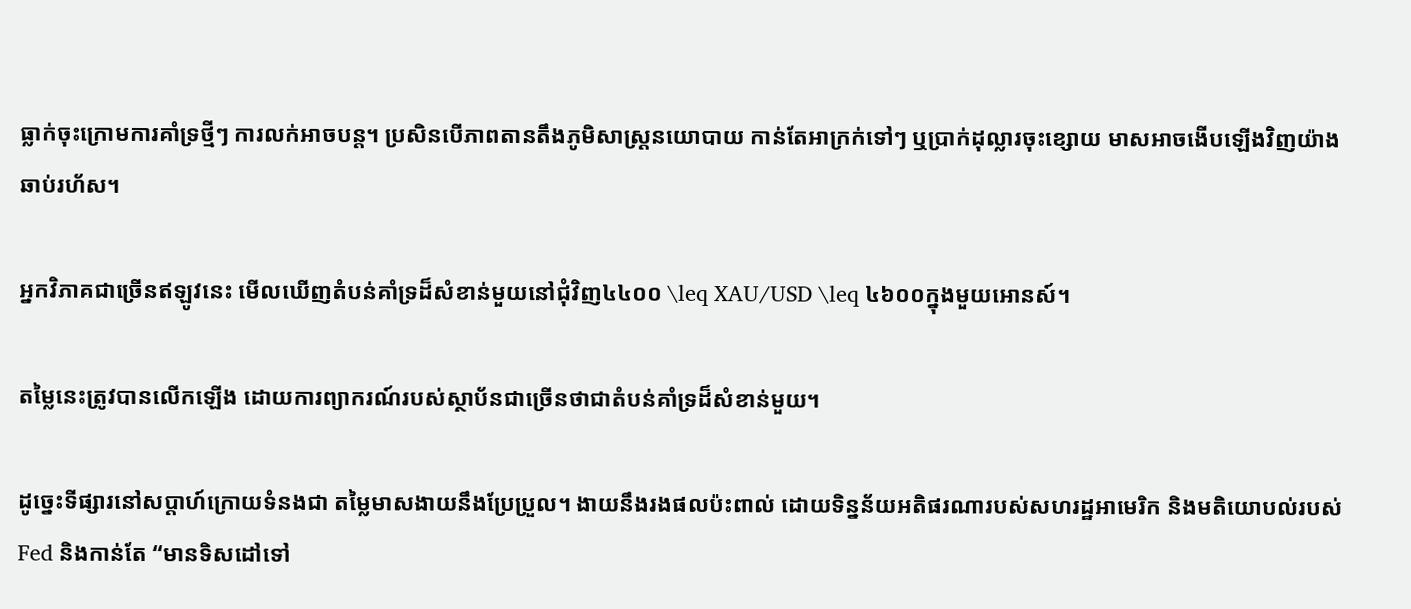ធ្លាក់ចុះក្រោមការគាំទ្រថ្មីៗ ការលក់អាចបន្ត។ ប្រសិនបើភាពតានតឹងភូមិសាស្ត្រនយោបាយ កាន់តែអាក្រក់ទៅៗ ឬប្រាក់ដុល្លារចុះខ្សោយ មាសអាចងើបឡើងវិញយ៉ាងឆាប់រហ័ស។

អ្នកវិភាគជាច្រើនឥឡូវនេះ មើលឃើញតំបន់គាំទ្រដ៏សំខាន់មួយនៅជុំវិញ៤៤០០ \leq XAU/USD \leq ៤៦០០ក្នុងមួយអោនស៍។

តម្លៃនេះត្រូវបានលើកឡើង ដោយការព្យាករណ៍របស់ស្ថាប័នជាច្រើនថាជាតំបន់គាំទ្រដ៏សំខាន់មួយ។

ដូច្នេះទីផ្សារនៅសប្តាហ៍ក្រោយទំនងជា តម្លៃមាសងាយនឹងប្រែប្រួល។ ងាយនឹងរងផលប៉ះពាល់ ដោយទិន្នន័យអតិផរណារបស់សហរដ្ឋអាមេរិក និងមតិយោបល់របស់ Fed និងកាន់តែ “មានទិសដៅទៅ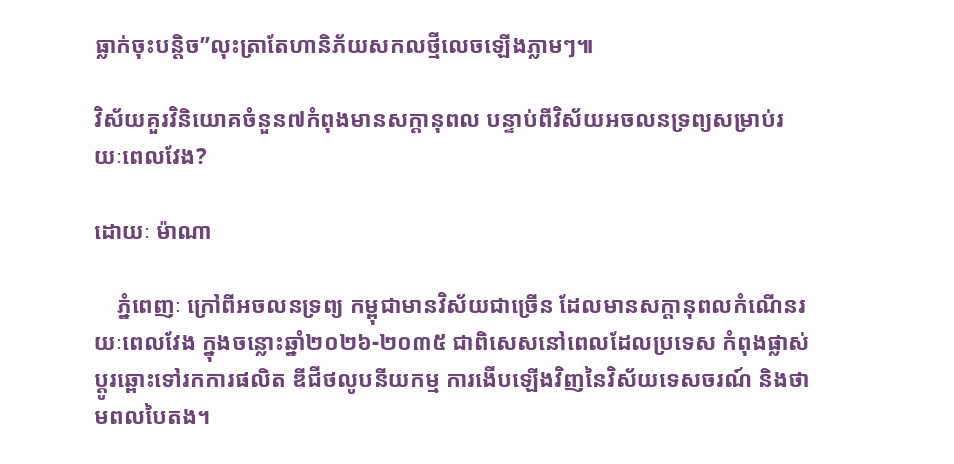ធ្លាក់ចុះបន្តិច”លុះត្រាតែហានិភ័យសកលថ្មីលេចឡើងភ្លាមៗ៕

វិស័យគួរវិនិយោគចំនួន៧កំពុងមានសក្តានុពល បន្ទាប់ពីវិស័យអចលនទ្រព្យសម្រាប់រយៈពេលវែង?

ដោយៈ ម៉ាណា

    ភ្នំពេញៈ ក្រៅពីអចលនទ្រព្យ កម្ពុជាមានវិស័យជាច្រើន ដែលមានសក្តានុពលកំណើនរយៈពេលវែង ក្នុងចន្លោះឆ្នាំ២០២៦-២០៣៥ ជាពិសេសនៅពេលដែលប្រទេស កំពុងផ្លាស់ប្តូរឆ្ពោះទៅរកការផលិត ឌីជីថលូបនីយកម្ម ការងើបឡើងវិញនៃវិស័យទេសចរណ៍ និងថាមពលបៃតង។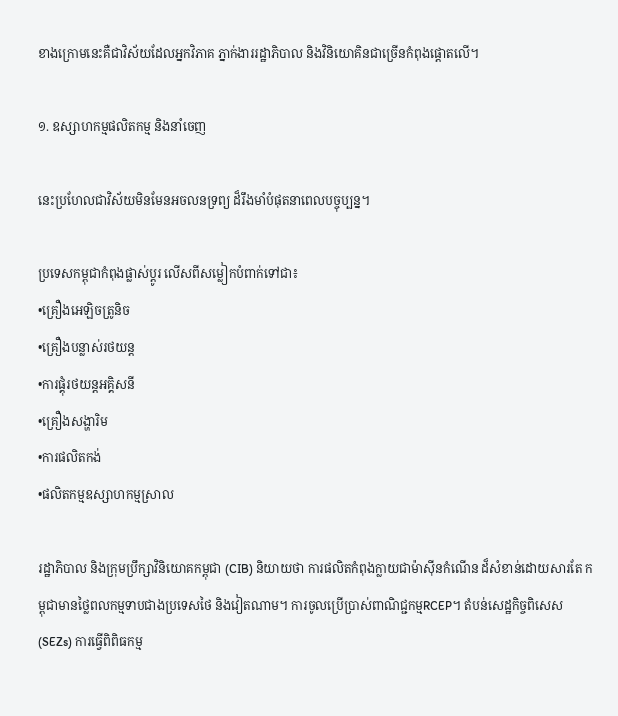ខាងក្រោមនេះគឺជាវិស័យដែលអ្នកវិភាគ ភ្នាក់ងាររដ្ឋាភិបាល និងវិនិយោគិនជាច្រើនកំពុងផ្តោតលើ។

១. ឧស្សាហកម្មផលិតកម្ម និងនាំចេញ

នេះប្រហែលជាវិស័យមិនមែនអចលនទ្រព្យ ដ៏រឹងមាំបំផុតនាពេលបច្ចុប្បន្ន។

ប្រទេសកម្ពុជាកំពុងផ្លាស់ប្តូរ លើសពីសម្លៀកបំពាក់ទៅជា៖
•គ្រឿងអេឡិចត្រូនិច
•គ្រឿងបន្លាស់រថយន្ត
•ការផ្គុំរថយន្តអគ្គិសនី
•គ្រឿងសង្ហារិម
•ការផលិតកង់
•ផលិតកម្មឧស្សាហកម្មស្រាល

រដ្ឋាភិបាល និងក្រុមប្រឹក្សាវិនិយោគកម្ពុជា (CIB) និយាយថា ការផលិតកំពុងក្លាយជាម៉ាស៊ីនកំណើន ដ៏សំខាន់ដោយសារតែ កម្ពុជាមានថ្លៃពលកម្មទាបជាងប្រទេសថៃ និងវៀតណាម។ ការចូលប្រើប្រាស់ពាណិជ្ជកម្មRCEP។ តំបន់សេដ្ឋកិច្ចពិសេស (SEZs) ការធ្វើពិពិធកម្ម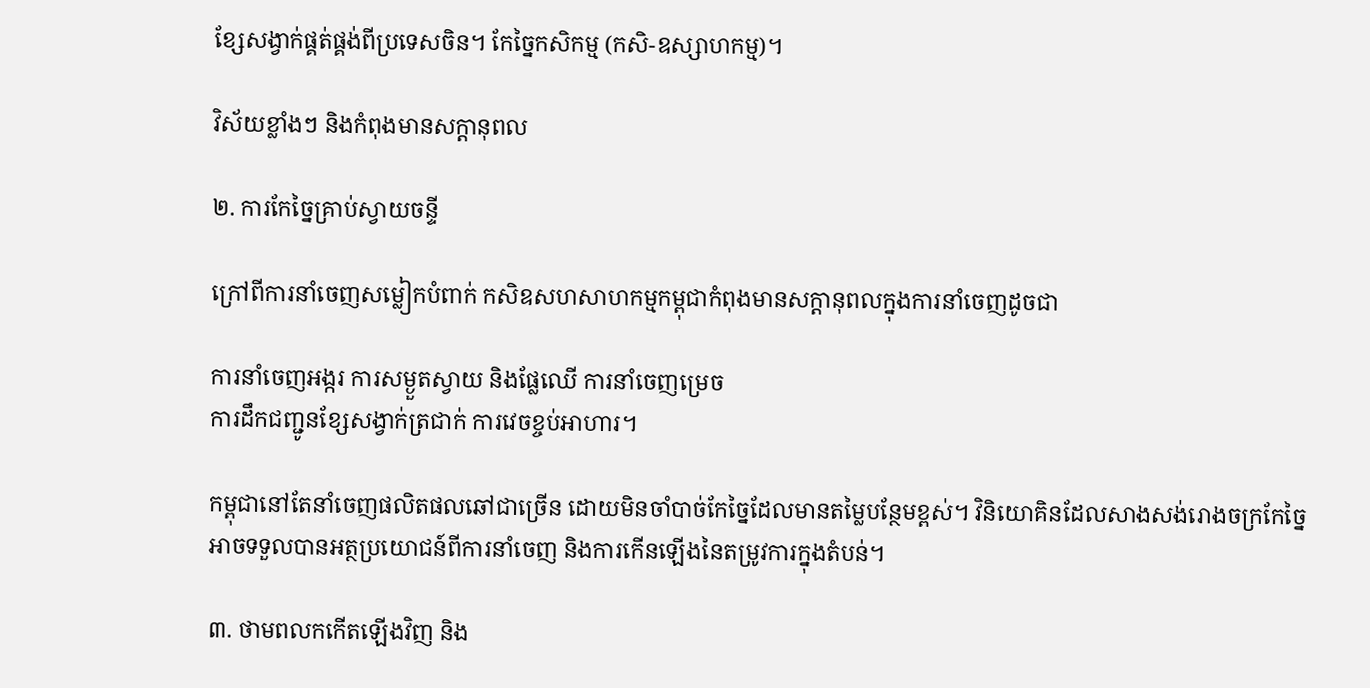ខ្សែសង្វាក់ផ្គត់ផ្គង់ពីប្រទេសចិន។ កែច្នៃកសិកម្ម (កសិ-ឧស្សាហកម្ម)។

វិស័យខ្លាំងៗ និងកំពុងមានសក្តានុពល

២. ការកែច្នៃគ្រាប់ស្វាយចន្ទី

ក្រៅពីការនាំចេញសម្លៀកបំពាក់ កសិឧសហសាហកម្មកម្ពុជាកំពុងមានសក្តានុពលក្នុងការនាំចេញដូចជា

ការនាំចេញអង្ករ ការសម្ងួតស្វាយ និងផ្លែឈើ ការនាំចេញម្រេច
ការដឹកជញ្ជូនខ្សែសង្វាក់ត្រជាក់ ការវេចខ្ចប់អាហារ។

កម្ពុជានៅតែនាំចេញផលិតផលឆៅជាច្រើន ដោយមិនចាំបាច់កែច្នៃដែលមានតម្លៃបន្ថែមខ្ពស់។ វិនិយោគិនដែលសាងសង់រោងចក្រកែច្នៃ អាចទទួលបានអត្ថប្រយោជន៍ពីការនាំចេញ និងការកើនឡើងនៃតម្រូវការក្នុងតំបន់។

៣. ថាមពលកកើតឡើងវិញ និង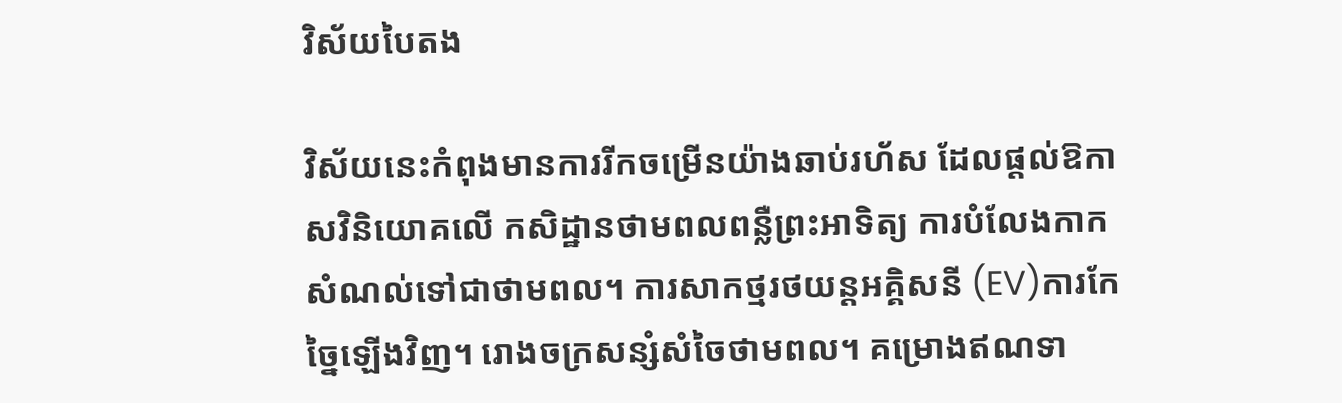វិស័យបៃតង

វិស័យនេះកំពុងមានការរីកចម្រើនយ៉ាងឆាប់រហ័ស ដែលផ្តល់ឱកាសវិនិយោគលើ កសិដ្ឋានថាមពលពន្លឺព្រះអាទិត្យ ការបំលែងកាកសំណល់ទៅជាថាមពល។ ការសាកថ្មរថយន្តអគ្គិសនី (EV)ការកែច្នៃឡើងវិញ។ រោងចក្រសន្សំសំចៃថាមពល។ គម្រោងឥណទា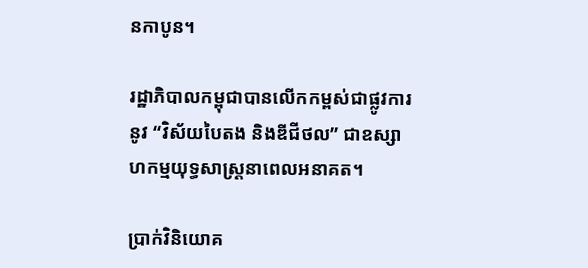នកាបូន។

រដ្ឋាភិបាលកម្ពុជាបានលើកកម្ពស់ជាផ្លូវការនូវ “វិស័យបៃតង និងឌីជីថល” ជាឧស្សាហកម្មយុទ្ធសាស្ត្រនាពេលអនាគត។

ប្រាក់វិនិយោគ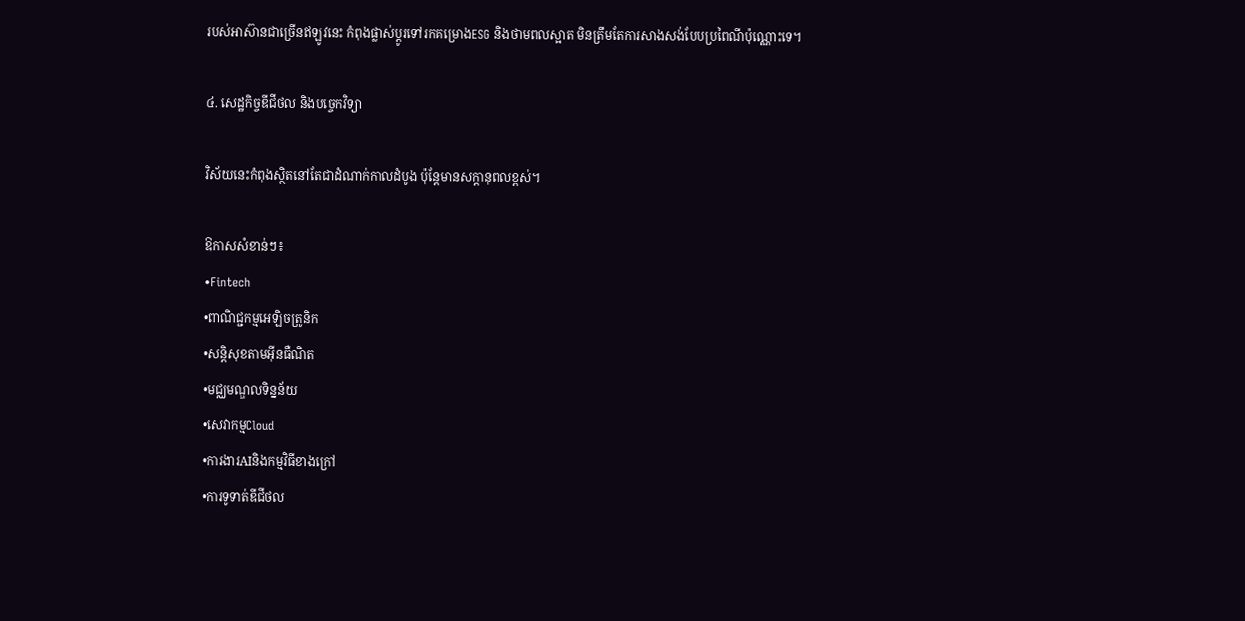របស់អាស៊ានជាច្រើនឥឡូវនេះ កំពុងផ្លាស់ប្តូរទៅរកគម្រោងESG និងថាមពលស្អាត មិនត្រឹមតែការសាងសង់បែបប្រពៃណីប៉ុណ្ណោះទេ។

៤. សេដ្ឋកិច្ចឌីជីថល និងបច្ចេកវិទ្យា

វិស័យនេះកំពុងស្ថិតនៅតែជាដំណាក់កាលដំបូង ប៉ុន្តែមានសក្តានុពលខ្ពស់។

ឱកាសសំខាន់ៗ៖
•Fintech
•ពាណិជ្ជកម្មអេឡិចត្រូនិក
•សន្តិសុខតាមអ៊ីនធឺណិត
•មជ្ឈមណ្ឌលទិន្នន័យ
•សេវាកម្មCloud
•ការងារAIនិងកម្មវិធីខាងក្រៅ
•ការទូទាត់ឌីជីថល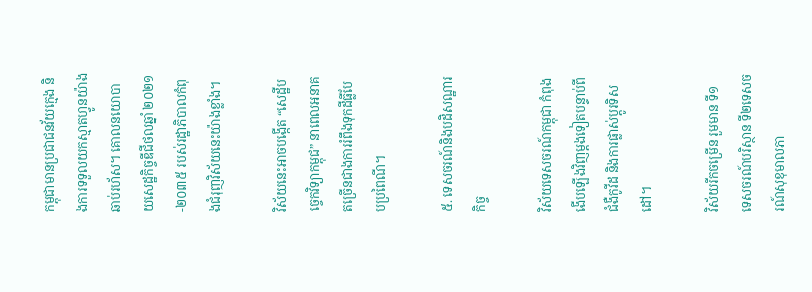កម្ពុជាមានប្រជាជនវ័យក្មេង និងការទទួលយកស្មាតហ្វូនយ៉ាងឆាប់រហ័ស។ គោលនយោបាយសេដ្ឋកិច្ចឌីជីថលឆ្នាំ ២០២១-២០៣៥ របស់រដ្ឋាភិបាលកំពុងជំរុញវិស័យនេះយ៉ាងខ្លាំង។

វិស័យនេះអាចបង្កើត “សេដ្ឋីបច្ចេកវិទ្យាកម្ពុជ” នាពេលអនាគតច្រើនជាងការរំពឹងទុកដីធ្លីបែបប្រពៃណី។

៥. ទេសចរណ៍និងបដិសណ្ឋារកិច្ច

វិស័យទេសចរណ៍កម្ពុជា កំពុងងើបឡើងវិញម្តងទៀតបន្ទាប់ពីជំងឺកូវីដ និងការផ្លាស់ប្តូរទិសដៅ។

វិស័យរីកចម្រើន រួមមាន ទី១ ទេសចរណ៍បរិស្ថាន ទី២ទេសចរណ៍សុខុមាលភា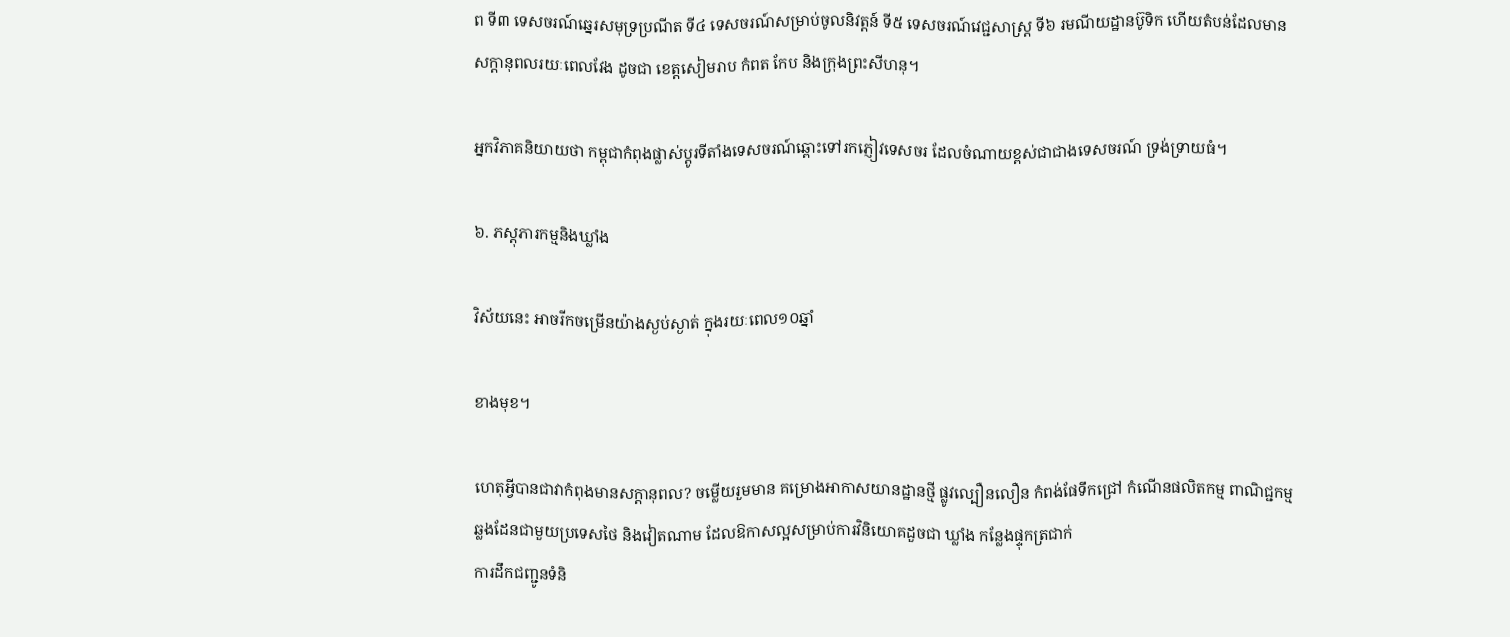ព ទី៣ ទេសចរណ៍ឆ្នេរសមុទ្រប្រណីត ទី៤ ទេសចរណ៍សម្រាប់ចូលនិវត្តន៍ ទី៥ ទេសចរណ៍វេជ្ជសាស្ត្រ ទី៦ រមណីយដ្ឋានប៊ូទិក ហើយតំបន់ដែលមានសក្តានុពលរយៈពេលវែង ដូចជា ខេត្តសៀមរាប កំពត កែប និងក្រុងព្រះសីហនុ។

អ្នកវិភាគនិយាយថា កម្ពុជាកំពុងផ្លាស់ប្តូរទីតាំងទេសចរណ៍ឆ្ពោះទៅរកភ្ញៀវទេសចរ ដែលចំណាយខ្ពស់ជាជាងទេសចរណ៍ ទ្រង់ទ្រាយធំ។

៦. ភស្តុភារកម្មនិងឃ្លាំង

វិស័យនេះ អាចរីកចម្រើនយ៉ាងស្ងប់ស្ងាត់ ក្នុងរយៈពេល១០ឆ្នាំ

ខាងមុខ។

ហេតុអ្វីបានជាវាកំពុងមានសក្តានុពល? ចម្លើយរួមមាន គម្រោងអាកាសយានដ្ឋានថ្មី ផ្លូវល្បឿនលឿន កំពង់ផែទឹកជ្រៅ កំណើនផលិតកម្ម ពាណិជ្ជកម្មឆ្លងដែនជាមួយប្រទេសថៃ និងវៀតណាម ដែលឱកាសល្អសម្រាប់ការវិនិយោគដួចជា ឃ្លាំង កន្លែងផ្ទុកត្រជាក់
ការដឹកជញ្ជូនទំនិ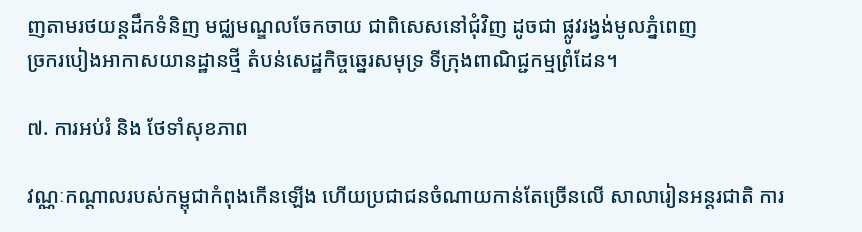ញតាមរថយន្តដឹកទំនិញ មជ្ឈមណ្ឌលចែកចាយ ជាពិសេសនៅជុំវិញ ដូចជា ផ្លូវរង្វង់មូលភ្នំពេញ
ច្រករបៀងអាកាសយានដ្ឋានថ្មី តំបន់សេដ្ឋកិច្ចឆ្នេរសមុទ្រ ទីក្រុងពាណិជ្ជកម្មព្រំដែន។

៧. ការអប់រំ និង ថែទាំសុខភាព

វណ្ណៈកណ្តាលរបស់កម្ពុជាកំពុងកើនឡើង ហើយប្រជាជនចំណាយកាន់តែច្រើនលើ សាលារៀនអន្តរជាតិ ការ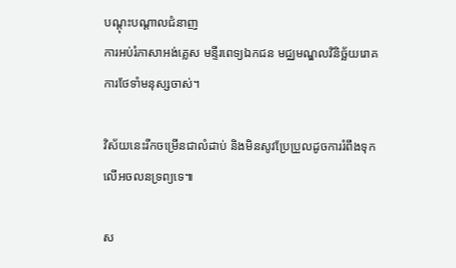បណ្តុះបណ្តាលជំនាញ
ការអប់រំភាសាអង់គ្លេស មន្ទីរពេទ្យឯកជន មជ្ឈមណ្ឌលវិនិច្ឆ័យរោគ
ការថែទាំមនុស្សចាស់។

វិស័យនេះរីកចម្រើនជាលំដាប់ និងមិនសូវប្រែប្រួលដូចការរំពឹងទុកលើអចលនទ្រព្យទេ៕

ស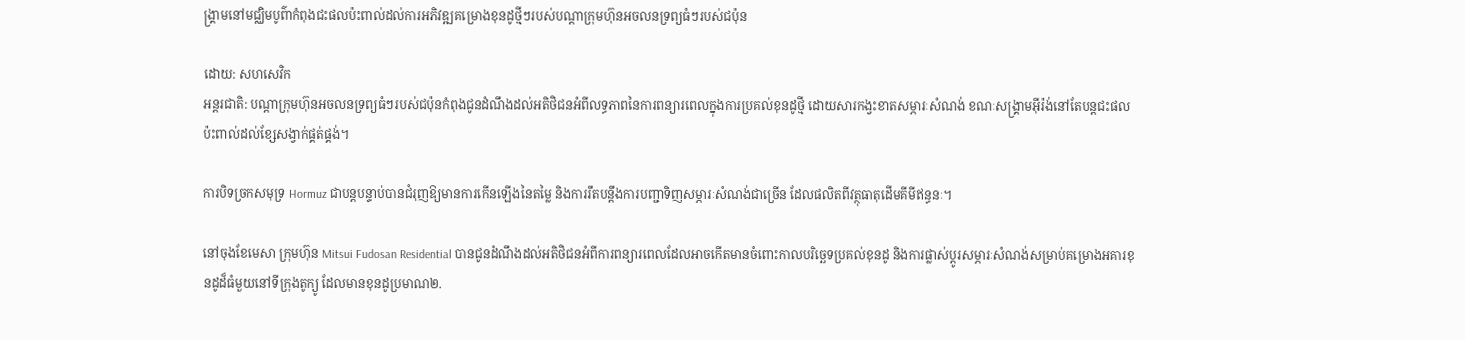ង្គ្រាមនៅមជ្ឈិមបូព៌ាកំពុងជះផលប៉ះពាល់ដល់ការអភិវឌ្ឍគម្រោងខុនដូថ្មីៗរបស់បណ្តាក្រុមហ៊ុនអចលនទ្រព្យធំៗរបស់ជប៉ុន

ដោយ: សហសេវិក
អន្តរជាតិ: បណ្តាក្រុមហ៊ុនអចលនទ្រព្យធំៗរបស់ជប៉ុនកំពុងជូនដំណឹងដល់អតិថិជនអំពីលទ្ធភាពនៃការពន្យារពេលក្នុងការប្រគល់ខុនដូថ្មី ដោយសារកង្វះខាតសម្ភារៈសំណង់ ខណៈសង្គ្រាមអ៊ីរ៉ង់នៅតែបន្តជះផលប៉ះពាល់ដល់ខ្សែសង្វាក់ផ្គត់ផ្គង់។

ការបិទច្រកសមុទ្រ Hormuz ជាបន្តបន្ទាប់បានជំរុញឱ្យមានការកើនឡើងនៃតម្លៃ និងការរឹតបន្តឹងការបញ្ជាទិញសម្ភារៈសំណង់ជាច្រើន ដែលផលិតពីវត្ថុធាតុដើមគីមីឥន្ធនៈ។

នៅចុងខែមេសា ក្រុមហ៊ុន Mitsui Fudosan Residential បានជូនដំណឹងដល់អតិថិជនអំពីការពន្យារពេលដែលអាចកើតមានចំពោះកាលបរិច្ឆេទប្រគល់ខុនដូ និងការផ្លាស់ប្តូរសម្ភារៈសំណង់សម្រាប់គម្រោងអគារខុនដូដ៏ធំមួយនៅទីក្រុងតូក្យូ ដែលមានខុនដូប្រមាណ២.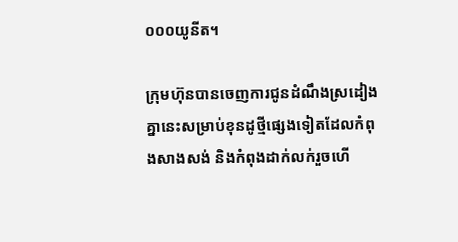០០០យូនីត។

ក្រុមហ៊ុនបានចេញការជូនដំណឹងស្រដៀងគ្នានេះសម្រាប់ខុនដូថ្មីផ្សេងទៀតដែលកំពុងសាងសង់ និងកំពុងដាក់លក់រួចហើ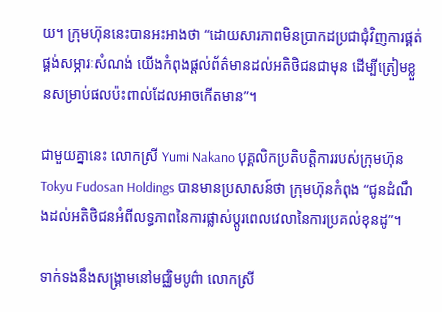យ។ ក្រុមហ៊ុននេះបានអះអាងថា “ដោយសារភាពមិនប្រាកដប្រជាជុំវិញការផ្គត់ផ្គង់សម្ភារៈសំណង់ យើងកំពុងផ្តល់ព័ត៌មានដល់អតិថិជនជាមុន ដើម្បីត្រៀមខ្លួនសម្រាប់ផលប៉ះពាល់ដែលអាចកើតមាន”។

ជាមួយគ្នានេះ លោកស្រី Yumi Nakano បុគ្គលិកប្រតិបត្តិការរបស់ក្រុមហ៊ុន Tokyu Fudosan Holdings បានមានប្រសាសន៍ថា ក្រុមហ៊ុនកំពុង “ជូនដំណឹងដល់អតិថិជនអំពីលទ្ធភាពនៃការផ្លាស់ប្តូរពេលវេលានៃការប្រគល់ខុនដូ”។

ទាក់ទងនឹងសង្គ្រាមនៅមជ្ឈិមបូព៌ា លោកស្រី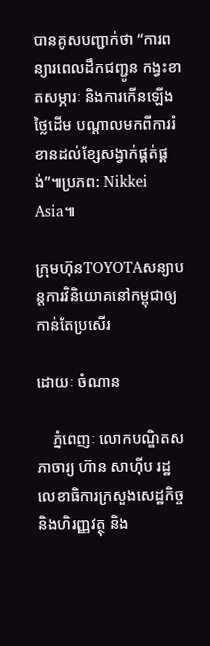បានគូសបញ្ជាក់ថា “ការពន្យារពេលដឹកជញ្ជូន កង្វះខាតសម្ភារៈ និងការកើនឡើងថ្លៃដើម បណ្តាលមកពីការរំខានដល់ខ្សែសង្វាក់ផ្គត់ផ្គង់”៕ប្រភព: Nikkei Asia៕

ក្រុមហ៊ុនTOYOTAសន្យាបន្តការវិនិយោគនៅកម្ពុជាឲ្យ កាន់តែប្រសើរ

ដោយៈ ចំណាន

    ភ្នំពេញៈ លោកបណ្ឌិតសភាចារ្យ ហ៊ាន សាហ៊ីប រដ្ឋលេខាធិការក្រសួងសេដ្ឋកិច្ច និងហិរញ្ញវត្ថុ និង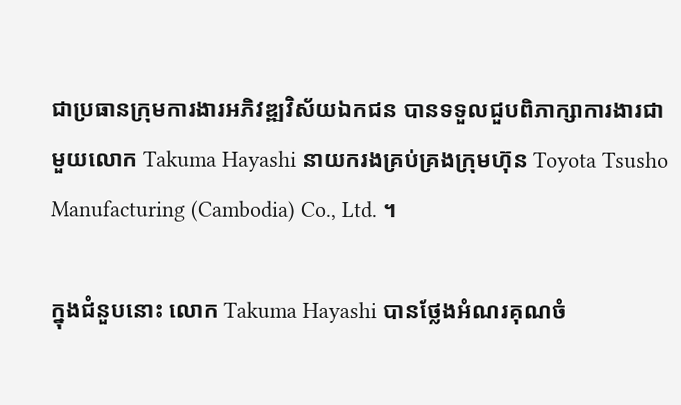ជាប្រធានក្រុមការងារអភិវឌ្ឍវិស័យឯកជន បានទទួលជួបពិភាក្សាការងារជាមួយលោក Takuma Hayashi នាយករងគ្រប់គ្រងក្រុមហ៊ុន Toyota Tsusho Manufacturing (Cambodia) Co., Ltd. ។

ក្នុងជំនួបនោះ លោក Takuma Hayashi បានថ្លែងអំណរគុណចំ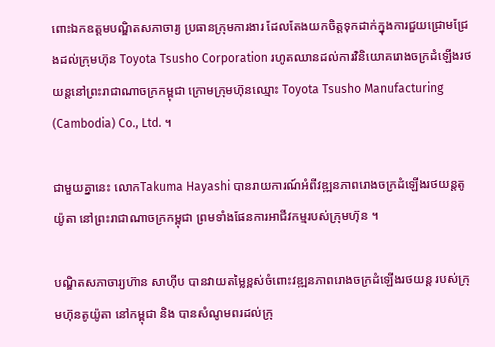ពោះឯកឧត្តមបណ្ឌិតសភាចារ្យ ប្រធានក្រុមការងារ ដែលតែងយកចិត្តទុកដាក់ក្នុងការជួយជ្រោមជ្រែងដល់ក្រុមហ៊ុន Toyota Tsusho Corporation រហូតឈានដល់ការវិនិយោគរោងចក្រដំឡើងរថយន្តនៅព្រះរាជាណាចក្រកម្ពុជា ក្រោមក្រុមហ៊ុនឈ្មោះ Toyota Tsusho Manufacturing (Cambodia) Co., Ltd. ។

ជាមួយគ្នានេះ លោកTakuma Hayashi បានរាយការណ៍អំពីវឌ្ឍនភាពរោងចក្រដំឡើងរថយន្តតូយ៉ូតា នៅព្រះរាជាណាចក្រកម្ពុជា ព្រមទាំងផែនការអាជីវកម្មរបស់ក្រុមហ៊ុន ។

បណ្ឌិតសភាចារ្យហ៊ាន សាហ៊ីប បានវាយតម្លៃខ្ពស់ចំពោះវឌ្ឍនភាពរោងចក្រដំឡើងរថយន្ត របស់ក្រុមហ៊ុនតូយ៉ូតា នៅកម្ពុជា និង បានសំណូមពរដល់ក្រុ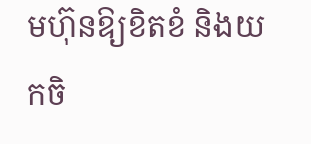មហ៊ុនឱ្យខិតខំ និងយកចិ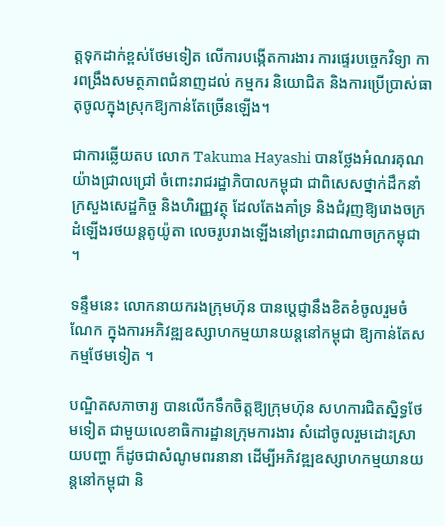ត្តទុកដាក់ខ្ពស់ថែមទៀត លើការបង្កើតការងារ ការផ្ទេរបច្ចេកវិទ្យា ការពង្រឹងសមត្ថភាពជំនាញដល់ កម្មករ និយោជិត និងការប្រើប្រាស់ធាតុចូលក្នុងស្រុកឱ្យកាន់តែច្រើនឡើង។

ជាការឆ្លើយតប លោក Takuma Hayashi បានថ្លែងអំណរគុណយ៉ាងជ្រាលជ្រៅ ចំពោះរាជរដ្ឋាភិបាលកម្ពុជា ជាពិសេសថ្នាក់ដឹកនាំក្រសួងសេដ្ឋកិច្ច និងហិរញ្ញវត្ថុ ដែលតែងគាំទ្រ និងជំរុញឱ្យរោងចក្រដំឡើងរថយន្តតូយ៉ូតា លេចរូបរាងឡើងនៅព្រះរាជាណាចក្រកម្ពុជា ។

ទន្ទឹមនេះ លោកនាយករងក្រុមហ៊ុន បានប្តេជ្ញានឹងខិតខំចូលរួមចំណែក ក្នុងការអភិវឌ្ឍឧស្សាហកម្មយានយន្តនៅកម្ពុជា ឱ្យកាន់តែសកម្មថែមទៀត ។

បណ្ឌិតសភាចារ្យ បានលើកទឹកចិត្តឱ្យក្រុមហ៊ុន សហការជិតស្និទ្ធថែមទៀត ជាមួយលេខាធិការដ្ឋានក្រុមការងារ សំដៅចូលរួមដោះស្រាយបញ្ហា ក៏ដូចជាសំណូមពរនានា ដើម្បីអភិវឌ្ឍឧស្សាហកម្មយានយន្តនៅកម្ពុជា និ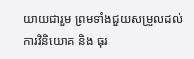យាយជារួម ព្រមទាំងជួយសម្រួលដល់ការវិនិយោគ និង ធុរ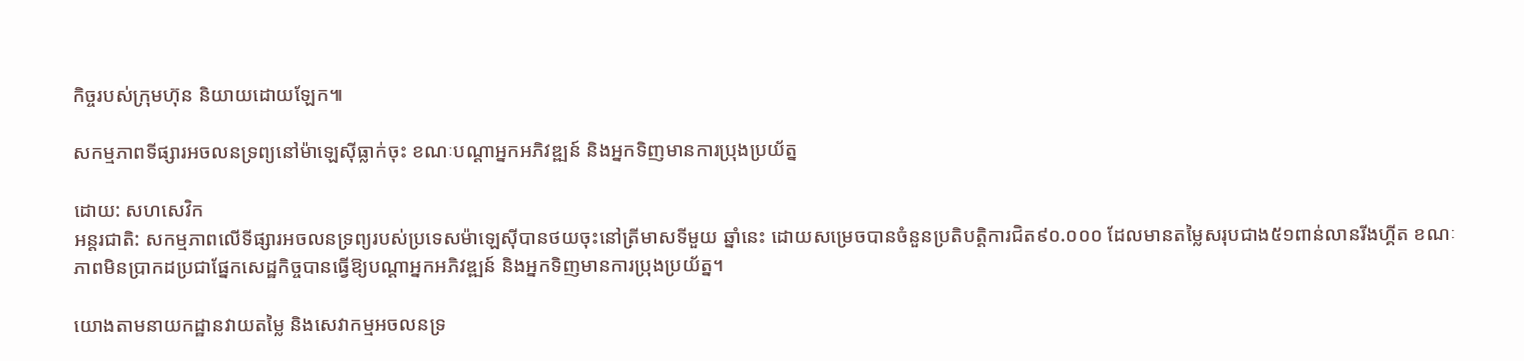កិច្ចរបស់ក្រុមហ៊ុន និយាយដោយឡែក៕

សកម្មភាពទីផ្សារអចលនទ្រព្យនៅម៉ាឡេស៊ីធ្លាក់ចុះ ខណៈបណ្តាអ្នកអភិវឌ្ឍន៍ និងអ្នកទិញមានការប្រុងប្រយ័ត្ន

ដោយ: សហសេវិក
អន្តរជាតិ: សកម្មភាពលើទីផ្សារអចលនទ្រព្យរបស់ប្រទេសម៉ាឡេស៊ីបានថយចុះនៅត្រីមាសទីមួយ ឆ្នាំនេះ ដោយសម្រេចបានចំនួនប្រតិបត្តិការជិត៩០.០០០ ដែលមានតម្លៃសរុបជាង៥១ពាន់លានរីងហ្គីត ខណៈភាពមិនប្រាកដប្រជាផ្នែកសេដ្ឋកិច្ចបានធ្វើឱ្យបណ្តាអ្នកអភិវឌ្ឍន៍ និងអ្នកទិញមានការប្រុងប្រយ័ត្ន។

យោងតាមនាយកដ្ឋានវាយតម្លៃ និងសេវាកម្មអចលនទ្រ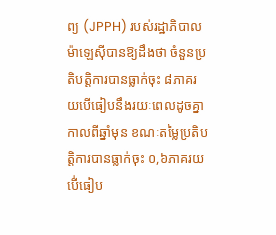ព្យ (JPPH) របស់រដ្ឋាភិបាលម៉ាឡេសុីបានឱ្យដឹងថា ចំនួនប្រតិបត្តិការបានធ្លាក់ចុះ ៨ភាគរយបើធៀបនឹងរយៈពេលដូចគ្នាកាលពីឆ្នាំមុន ខណៈតម្លៃប្រតិបត្តិការបានធ្លាក់ចុះ ០,៦ភាគរយបើ់ធៀប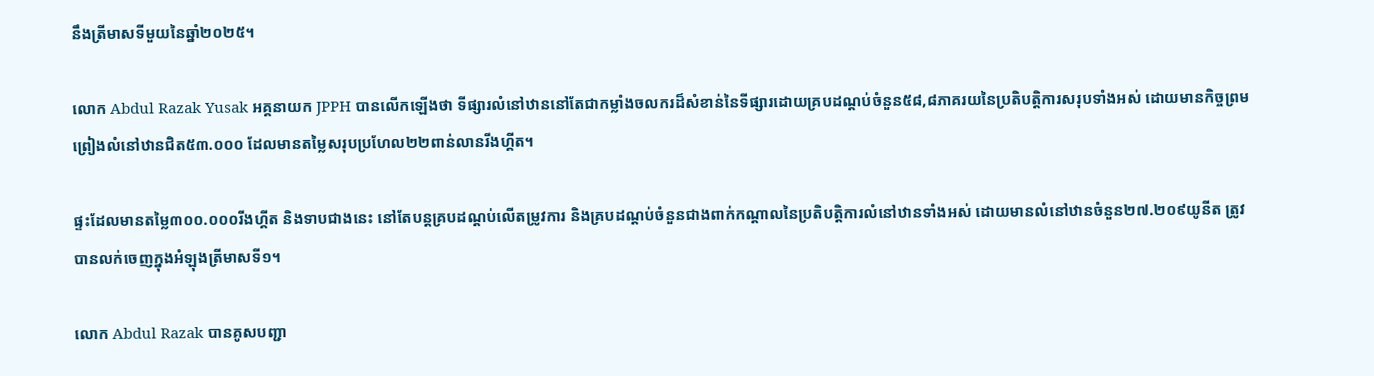នឹងត្រីមាសទីមួយនៃឆ្នាំ២០២៥។

លោក Abdul Razak Yusak អគ្គនាយក JPPH បានលើកឡើងថា ទីផ្សារលំនៅឋាននៅតែជាកម្លាំងចលករដ៏សំខាន់នៃទីផ្សារដោយគ្របដណ្តប់ចំនួន៥៨,៨ភាគរយនៃប្រតិបត្តិការសរុបទាំងអស់ ដោយមានកិច្ចព្រមព្រៀងលំនៅឋានជិត៥៣.០០០ ដែលមានតម្លៃសរុបប្រហែល២២ពាន់លានរីងហ្គីត។

ផ្ទះដែលមានតម្លៃ៣០០.០០០រីងហ្គីត និងទាបជាងនេះ នៅតែបន្តគ្របដណ្ដប់លើតម្រូវការ និងគ្របដណ្តប់ចំនួនជាងពាក់កណ្តាលនៃប្រតិបត្តិការលំនៅឋានទាំងអស់ ដោយមានលំនៅឋានចំនួន២៧.២០៩យូនីត ត្រូវបានលក់ចេញក្នុងអំឡុងត្រីមាសទី១។

លោក Abdul Razak បានគូសបញ្ជា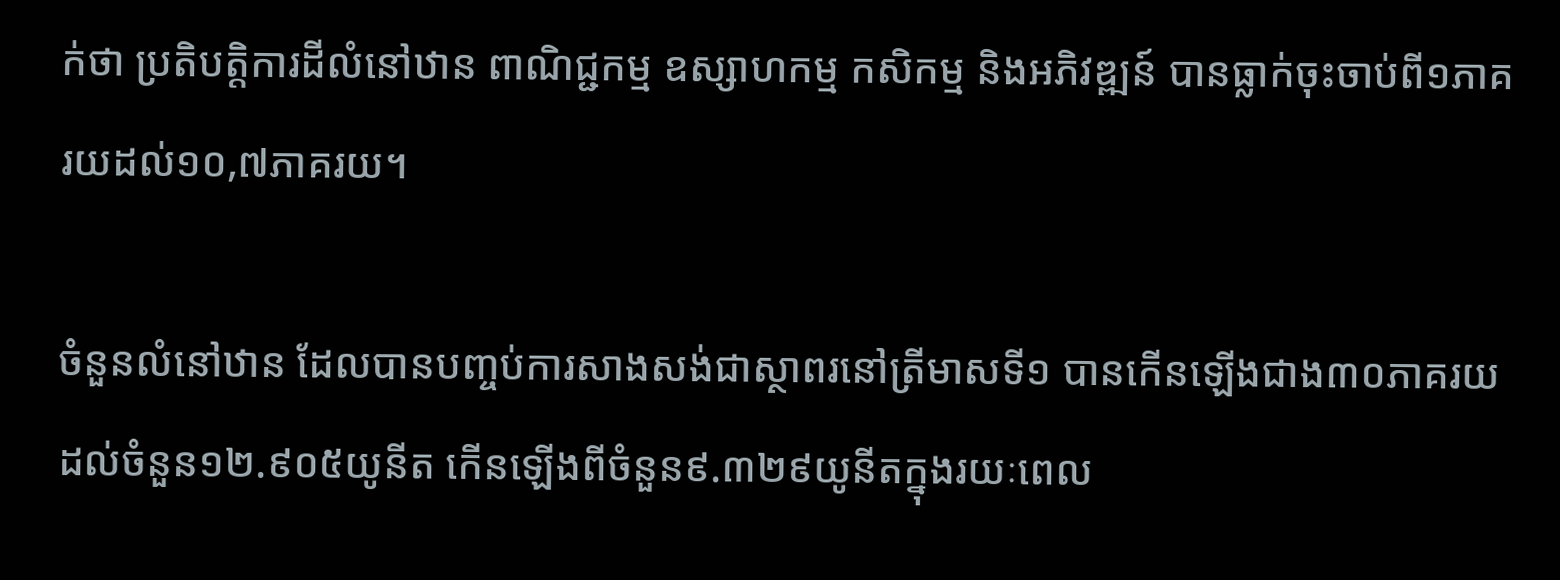ក់ថា ប្រតិបត្តិការដីលំនៅឋាន ពាណិជ្ជកម្ម ឧស្សាហកម្ម កសិកម្ម និងអភិវឌ្ឍន៍ បានធ្លាក់ចុះចាប់ពី១ភាគរយដល់១០,៧ភាគរយ។

ចំនួនលំនៅឋាន ដែលបានបញ្ចប់ការសាងសង់ជាស្ថាពរនៅត្រីមាសទី១ បានកើនឡើងជាង៣០ភាគរយដល់ចំនួន១២.៩០៥យូនីត កើនឡើងពីចំនួន៩.៣២៩យូនីតក្នុងរយៈពេល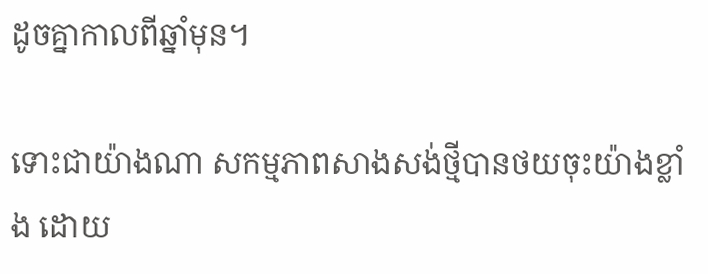ដូចគ្នាកាលពីឆ្នាំមុន។

ទោះជាយ៉ាងណា សកម្មភាពសាងសង់ថ្មីបានថយចុះយ៉ាងខ្លាំង ដោយ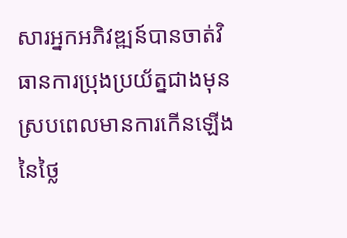សារអ្នកអភិវឌ្ឍន៍បានចាត់វិធានការប្រុងប្រយ័ត្នជាងមុន ស្របពេលមានការកើនឡើងនៃថ្លៃ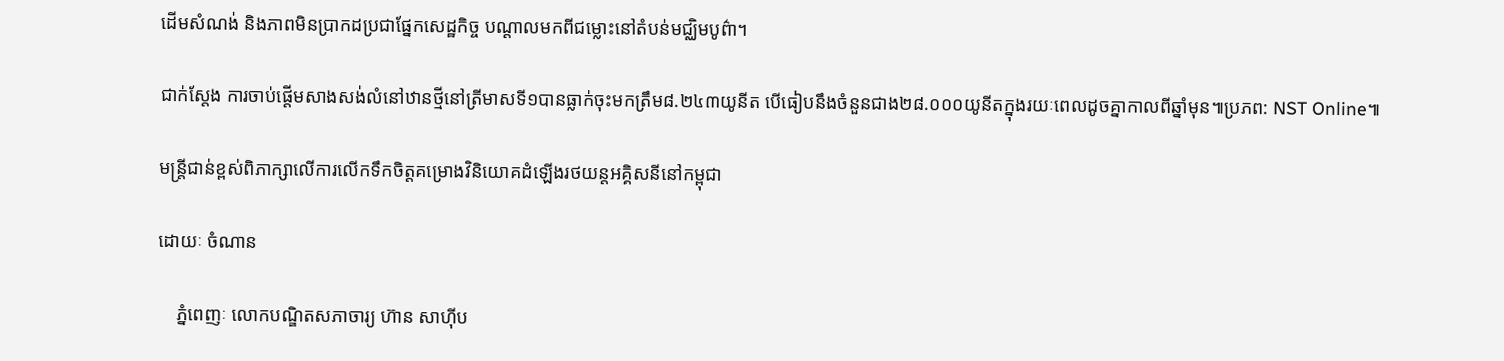ដើមសំណង់ និងភាពមិនប្រាកដប្រជាផ្នែកសេដ្ឋកិច្ច បណ្តាលមកពីជម្លោះនៅតំបន់មជ្ឈិមបូព៌ា។

ជាក់ស្តែង ការចាប់ផ្តើមសាងសង់លំនៅឋានថ្មីនៅត្រីមាសទី១បានធ្លាក់ចុះមកត្រឹម៨.២៤៣យូនីត បើធៀបនឹងចំនួនជាង២៨.០០០យូនីតក្នុងរយៈពេលដូចគ្នាកាលពីឆ្នាំមុន៕ប្រភព: NST Online៕

មន្រ្តីជាន់ខ្ពស់ពិភាក្សាលើការលើកទឹកចិត្តគម្រោងវិនិយោគដំឡើងរថយន្តអគ្គិសនីនៅកម្ពុជា

ដោយៈ ចំណាន

    ភ្នំពេញៈ លោកបណ្ឌិតសភាចារ្យ ហ៊ាន សាហ៊ីប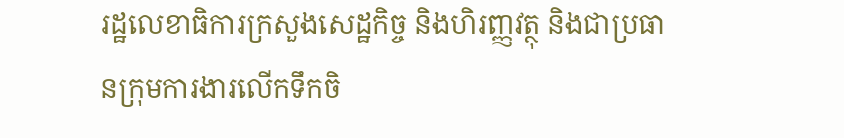រដ្ឋលេខាធិការក្រសួងសេដ្ឋកិច្ច និងហិរញ្ញវត្ថុ និងជាប្រធានក្រុមការងារលើកទឹកចិ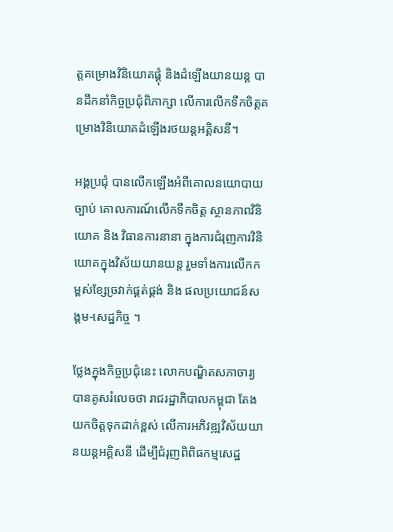ត្តគម្រោងវិនិយោគផ្គុំ និងដំឡើងយានយន្ត បានដឹកនាំកិច្ចប្រជុំពិភាក្សា លើការលើកទឹកចិត្តគម្រោងវិនិយោគដំឡើងរថយន្តអគ្គិសនី។

អង្គប្រជុំ បានលើកឡើងអំពីគោលនយោបាយ ច្បាប់ គោលការណ៍លើកទឹកចិត្ត ស្ថានភាពវិនិយោគ និង វិធានការនានា ក្នុងការជំរុញការវិនិយោគក្នុងវិស័យយានយន្ត រួមទាំងការលើកកម្ពស់ខ្សែច្រវាក់ផ្គត់ផ្គង់ និង ផលប្រយោជន៍សង្គម-សេដ្ឋកិច្ច ។

ថ្លែងក្នុងកិច្ចប្រជុំនេះ លោកបណ្ឌិតសភាចារ្យ បានគូសរំលេចថា រាជរដ្ឋាភិបាលកម្ពុជា តែងយកចិត្តទុកដាក់ខ្ពស់ លើការអភិវឌ្ឍវិស័យយានយន្តអគ្គិសនី ដើម្បីជំរុញពិពិធកម្មសេដ្ឋ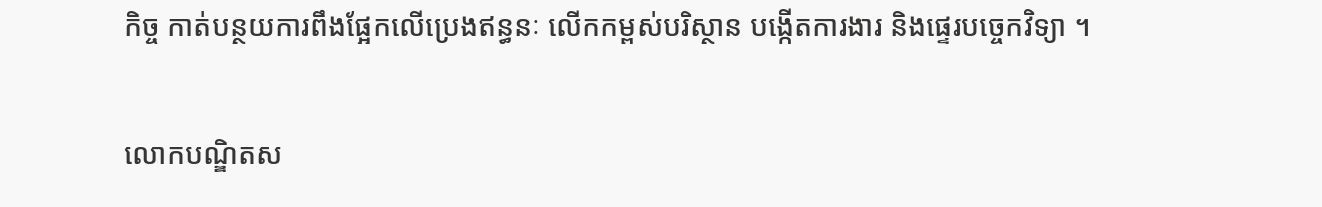កិច្ច កាត់បន្ថយការពឹងផ្អែកលើប្រេងឥន្ធនៈ លើកកម្ពស់បរិស្ថាន បង្កើតការងារ និងផ្ទេរបច្ចេកវិទ្យា ។

លោកបណ្ឌិតស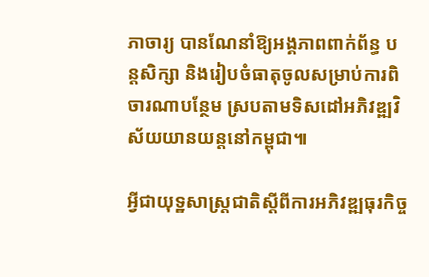ភាចារ្យ បានណែនាំឱ្យអង្គភាពពាក់ព័ន្ធ បន្តសិក្សា និងរៀបចំធាតុចូលសម្រាប់ការពិចារណាបន្ថែម ស្របតាមទិសដៅអភិវឌ្ឍវិស័យយានយន្តនៅកម្ពុជា៕

អ្វីជាយុទ្ឋសាស្រ្តជាតិស្តីពីការអភិវឌ្ឍធុរកិច្ច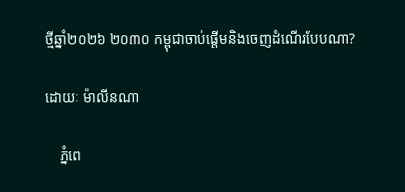ថ្មីឆ្នាំ២០២៦ ២០៣០ កម្ពុជាចាប់ផ្តើមនិងចេញដំណើរបែបណា?

ដោយៈ ម៉ាលីនណា

    ភ្នំពេ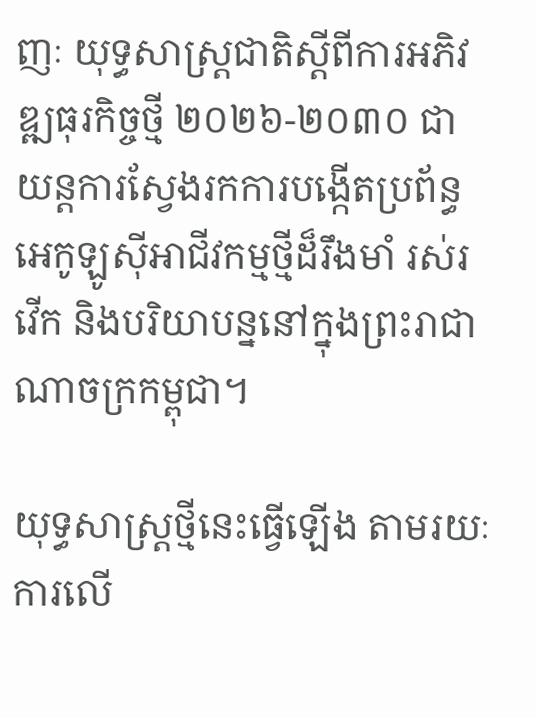ញៈ យុទ្ធសាស្ត្រជាតិស្តីពីការអភិវឌ្ឍធុរកិច្ចថ្មី ២០២៦-២០៣០ ជាយន្តការស្វែងរកការបង្កើតប្រព័ន្ធអេកូឡូស៊ីអាជីវកម្មថ្មីដ៏រឹងមាំ រស់រវើក និងបរិយាបន្ននៅក្នុងព្រះរាជាណាចក្រកម្ពុជា។

យុទ្ធសាស្រ្តថ្មីនេះធ្វើឡើង តាមរយៈការលើ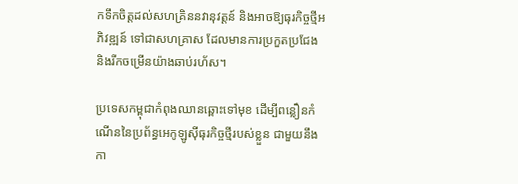កទឹកចិត្តដល់សហគ្រិននវានុវត្តន៍ និងអាចឱ្យធុរកិច្ចថ្មីអភិវឌ្ឍន៍ ទៅជាសហគ្រាស ដែលមានការប្រកួតប្រជែង និងរីកចម្រើនយ៉ាងឆាប់រហ័ស។

ប្រទេសកម្ពុជាកំពុងឈានឆ្ពោះទៅមុខ ដើម្បីពន្លឿនកំណើននៃប្រព័ន្ធអេកូឡូស៊ីធុរកិច្ចថ្មីរបស់ខ្លួន ជាមួយនឹងកា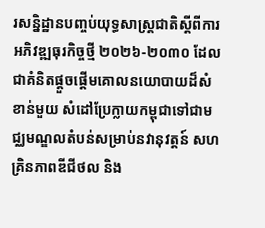រសន្និដ្ឋានបញ្ចប់យុទ្ធសាស្ត្រជាតិស្តីពីការអភិវឌ្ឍធុរកិច្ចថ្មី ២០២៦-២០៣០ ដែលជាគំនិតផ្តួចផ្តើមគោលនយោបាយដ៏សំខាន់មួយ សំដៅប្រែក្លាយកម្ពុជាទៅជាមជ្ឈមណ្ឌលតំបន់សម្រាប់នវានុវត្តន៍ សហគ្រិនភាពឌីជីថល និង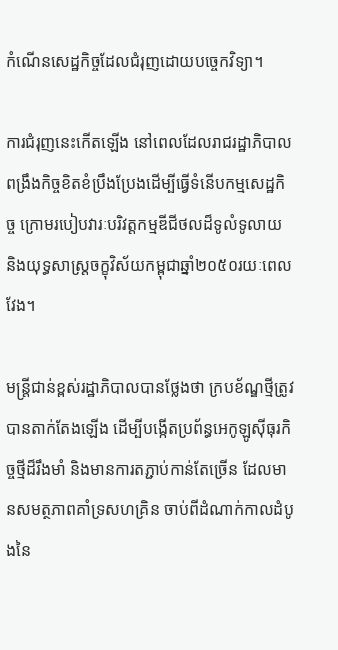កំណើនសេដ្ឋកិច្ចដែលជំរុញដោយបច្ចេកវិទ្យា។

ការជំរុញនេះកើតឡើង នៅពេលដែលរាជរដ្ឋាភិបាល ពង្រឹងកិច្ចខិតខំប្រឹងប្រែងដើម្បីធ្វើទំនើបកម្មសេដ្ឋកិច្ច ក្រោមរបៀបវារៈបរិវត្តកម្មឌីជីថលដ៏ទូលំទូលាយ និងយុទ្ធសាស្ត្រចក្ខុវិស័យកម្ពុជាឆ្នាំ២០៥០រយៈពេលវែង។

មន្ត្រីជាន់ខ្ពស់រដ្ឋាភិបាលបានថ្លែងថា ក្របខ័ណ្ឌថ្មីត្រូវបានតាក់តែងឡើង ដើម្បីបង្កើតប្រព័ន្ធអេកូឡូស៊ីធុរកិច្ចថ្មីដ៏រឹងមាំ និងមានការតភ្ជាប់កាន់តែច្រើន ដែលមានសមត្ថភាពគាំទ្រសហគ្រិន ចាប់ពីដំណាក់កាលដំបូងនៃ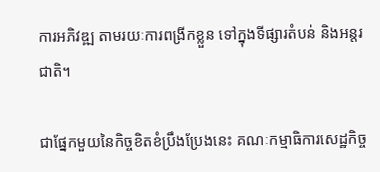ការអភិវឌ្ឍ តាមរយៈការពង្រីកខ្លួន ទៅក្នុងទីផ្សារតំបន់ និងអន្តរជាតិ។

ជាផ្នែកមួយនៃកិច្ចខិតខំប្រឹងប្រែងនេះ គណៈកម្មាធិការសេដ្ឋកិច្ច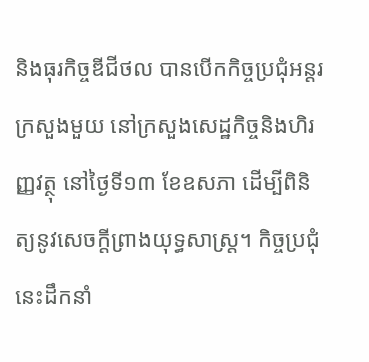និងធុរកិច្ចឌីជីថល បានបើកកិច្ចប្រជុំអន្តរក្រសួងមួយ នៅក្រសួងសេដ្ឋកិច្ចនិងហិរញ្ញវត្ថុ នៅថ្ងៃទី១៣ ខែឧសភា ដើម្បីពិនិត្យនូវសេចក្តីព្រាងយុទ្ធសាស្ត្រ។ កិច្ចប្រជុំនេះដឹកនាំ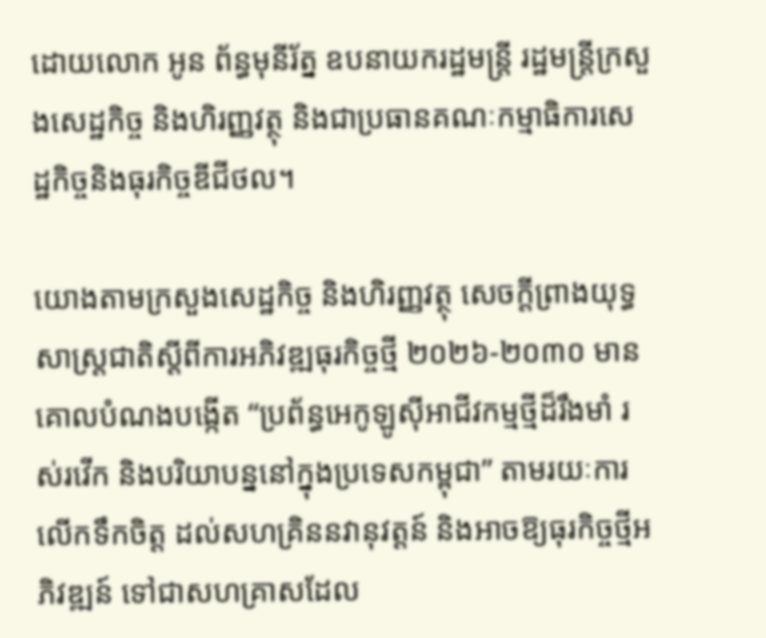ដោយលោក អូន ព័ន្ធមុនីរ័ត្ន ឧបនាយករដ្ឋមន្ត្រី រដ្ឋមន្ត្រីក្រសួងសេដ្ឋកិច្ច និងហិរញ្ញវត្ថុ និងជាប្រធានគណៈកម្មាធិការសេដ្ឋកិច្ចនិងធុរកិច្ចឌីជីថល។

យោងតាមក្រសួងសេដ្ឋកិច្ច និងហិរញ្ញវត្ថុ សេចក្តីព្រាងយុទ្ធសាស្ត្រជាតិស្តីពីការអភិវឌ្ឍធុរកិច្ចថ្មី ២០២៦-២០៣០ មានគោលបំណងបង្កើត “ប្រព័ន្ធអេកូឡូស៊ីអាជីវកម្មថ្មីដ៏រឹងមាំ រស់រវើក និងបរិយាបន្ននៅក្នុងប្រទេសកម្ពុជា” តាមរយៈការលើកទឹកចិត្ត ដល់សហគ្រិននវានុវត្តន៍ និងអាចឱ្យធុរកិច្ចថ្មីអភិវឌ្ឍន៍ ទៅជាសហគ្រាសដែល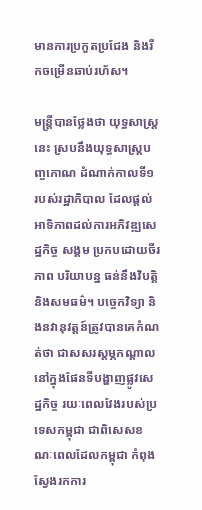មានការប្រកួតប្រជែង និងរីកចម្រើនឆាប់រហ័ស។

មន្ត្រីបានថ្លែងថា យុទ្ធសាស្ត្រនេះ ស្របនឹងយុទ្ធសាស្ត្របញ្ចកោណ ដំណាក់កាលទី១ របស់រដ្ឋាភិបាល ដែលផ្តល់អាទិភាពដល់ការអភិវឌ្ឍសេដ្ឋកិច្ច សង្គម ប្រកបដោយចីរភាព បរិយាបន្ន ធន់នឹងវិបត្តិ និងសមធម៌។ បច្ចេកវិទ្យា និងនវានុវត្តន៍ត្រូវបានគេកំណត់ថា ជាសសរស្តម្ភកណ្តាល នៅក្នុងផែនទីបង្ហាញផ្លូវសេដ្ឋកិច្ច រយៈពេលវែងរបស់ប្រទេសកម្ពុជា ជាពិសេសខណៈពេលដែលកម្ពុជា កំពុងស្វែងរកការ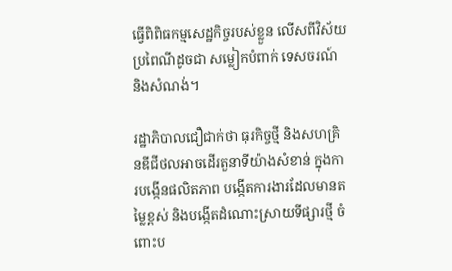ធ្វើពិពិធកម្មសេដ្ឋកិច្ចរបស់ខ្លួន លើសពីវិស័យប្រពៃណីដូចជា សម្លៀកបំពាក់ ទេសចរណ៍ និងសំណង់។

រដ្ឋាភិបាលជឿជាក់ថា ធុរកិច្ចថ្មី និងសហគ្រិនឌីជីថលអាចដើរតួនាទីយ៉ាងសំខាន់ ក្នុងការបង្កើនផលិតភាព បង្កើតការងារដែលមានតម្លៃខ្ពស់ និងបង្កើតដំណោះស្រាយទីផ្សារថ្មី ចំពោះប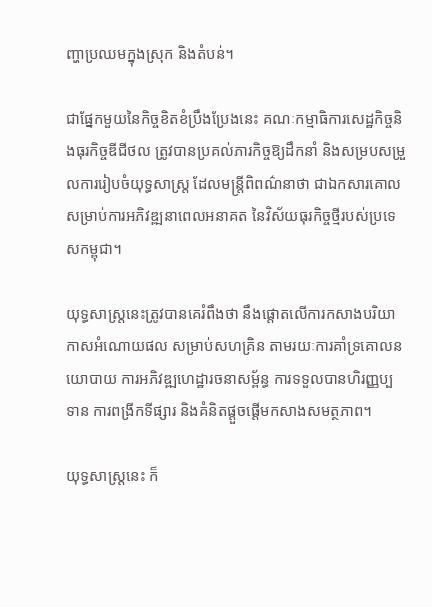ញ្ហាប្រឈមក្នុងស្រុក និងតំបន់។

ជាផ្នែកមួយនៃកិច្ចខិតខំប្រឹងប្រែងនេះ គណៈកម្មាធិការសេដ្ឋកិច្ចនិងធុរកិច្ចឌីជីថល ត្រូវបានប្រគល់ភារកិច្ចឱ្យដឹកនាំ និងសម្របសម្រួលការរៀបចំយុទ្ធសាស្ត្រ ដែលមន្ត្រីពិពណ៌នាថា ជាឯកសារគោលសម្រាប់ការអភិវឌ្ឍនាពេលអនាគត នៃវិស័យធុរកិច្ចថ្មីរបស់ប្រទេសកម្ពុជា។

យុទ្ធសាស្ត្រនេះត្រូវបានគេរំពឹងថា នឹងផ្តោតលើការកសាងបរិយាកាសអំណោយផល សម្រាប់សហគ្រិន តាមរយៈការគាំទ្រគោលនយោបាយ ការអភិវឌ្ឍហេដ្ឋារចនាសម្ព័ន្ធ ការទទួលបានហិរញ្ញប្បទាន ការពង្រីកទីផ្សារ និងគំនិតផ្តួចផ្តើមកសាងសមត្ថភាព។

យុទ្ធសាស្ត្រនេះ ក៏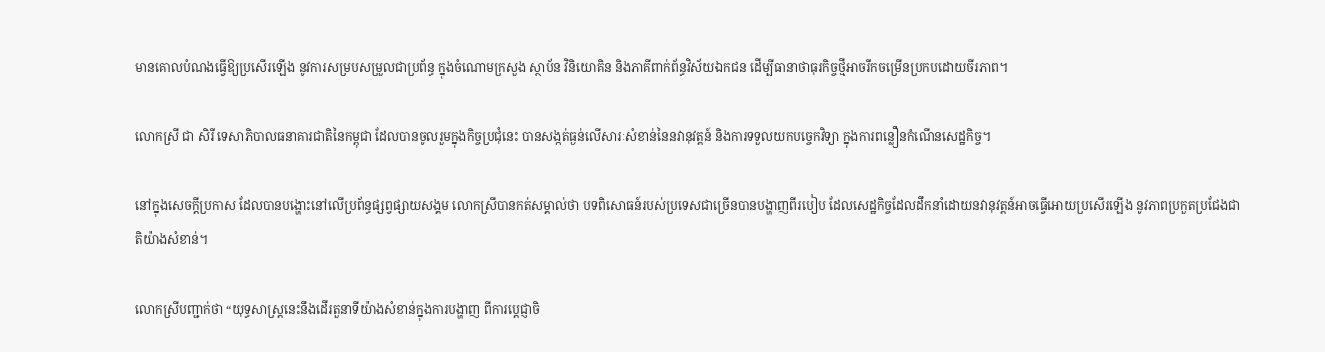មានគោលបំណងធ្វើឱ្យប្រសើរឡើង នូវការសម្របសម្រួលជាប្រព័ន្ធ ក្នុងចំណោមក្រសួង ស្ថាប័ន វិនិយោគិន និងភាគីពាក់ព័ន្ធវិស័យឯកជន ដើម្បីធានាថាធុរកិច្ចថ្មីអាចរីកចម្រើនប្រកបដោយចីរភាព។

លោកស្រី ជា សិរី ទេសាភិបាលធនាគារជាតិនៃកម្ពុជា ដែលបានចូលរួមក្នុងកិច្ចប្រជុំនេះ បានសង្កត់ធ្ងន់លើសារៈសំខាន់នៃនវានុវត្តន៍ និងការទទួលយកបច្ចេកវិទ្យា ក្នុងការពន្លឿនកំណើនសេដ្ឋកិច្ច។

នៅក្នុងសេចក្តីប្រកាស ដែលបានបង្ហោះនៅលើប្រព័ន្ធផ្សព្វផ្សាយសង្គម លោកស្រីបានកត់សម្គាល់ថា បទពិសោធន៍របស់ប្រទេសជាច្រើនបានបង្ហាញពីរបៀប ដែលសេដ្ឋកិច្ចដែលដឹកនាំដោយនវានុវត្តន៍អាចធ្វើអោយប្រសើរឡើង នូវភាពប្រកួតប្រជែងជាតិយ៉ាងសំខាន់។

លោកស្រីបញ្ជាក់ថា “យុទ្ធសាស្ត្រនេះនឹងដើរតួនាទីយ៉ាងសំខាន់ក្នុងការបង្ហាញ ពីការប្តេជ្ញាចិ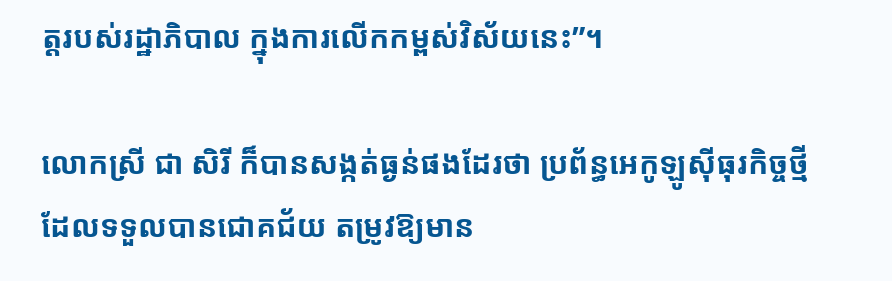ត្តរបស់រដ្ឋាភិបាល ក្នុងការលើកកម្ពស់វិស័យនេះ”។

លោកស្រី ជា សិរី ក៏បានសង្កត់ធ្ងន់ផងដែរថា ប្រព័ន្ធអេកូឡូស៊ីធុរកិច្ចថ្មី ដែលទទួលបានជោគជ័យ តម្រូវឱ្យមាន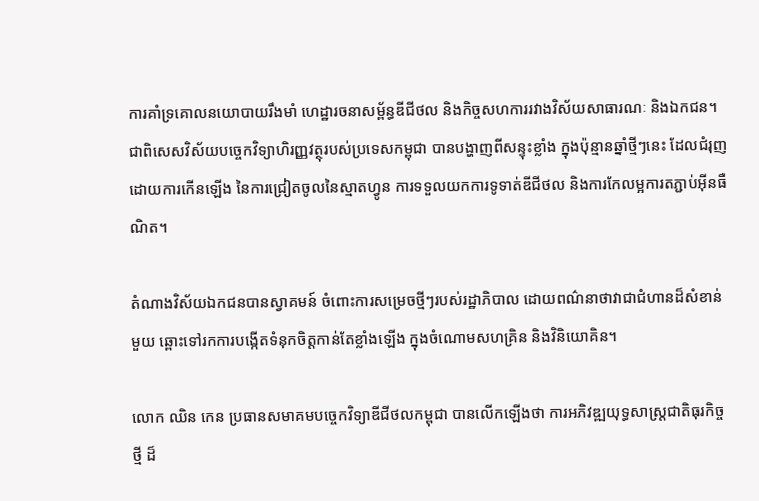ការគាំទ្រគោលនយោបាយរឹងមាំ ហេដ្ឋារចនាសម្ព័ន្ធឌីជីថល និងកិច្ចសហការរវាងវិស័យសាធារណៈ និងឯកជន។ ជាពិសេសវិស័យបច្ចេកវិទ្យាហិរញ្ញវត្ថុរបស់ប្រទេសកម្ពុជា បានបង្ហាញពីសន្ទុះខ្លាំង ក្នុងប៉ុន្មានឆ្នាំថ្មីៗនេះ ដែលជំរុញដោយការកើនឡើង នៃការជ្រៀតចូលនៃស្មាតហ្វូន ការទទួលយកការទូទាត់ឌីជីថល និងការកែលម្អការតភ្ជាប់អ៊ីនធឺណិត។

តំណាងវិស័យឯកជនបានស្វាគមន៍ ចំពោះការសម្រេចថ្មីៗរបស់រដ្ឋាភិបាល ដោយពណ៌នាថាវាជាជំហានដ៏សំខាន់មួយ ឆ្ពោះទៅរកការបង្កើតទំនុកចិត្តកាន់តែខ្លាំងឡើង ក្នុងចំណោមសហគ្រិន និងវិនិយោគិន។

លោក ឈិន កេន ប្រធានសមាគមបច្ចេកវិទ្យាឌីជីថលកម្ពុជា បានលើកឡើងថា ការអភិវឌ្ឍយុទ្ធសាស្ត្រជាតិធុរកិច្ចថ្មី ដ៏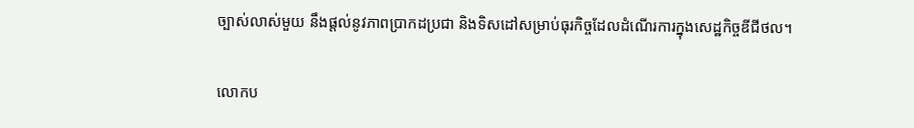ច្បាស់លាស់មួយ នឹងផ្តល់នូវភាពប្រាកដប្រជា និងទិសដៅសម្រាប់ធុរកិច្ចដែលដំណើរការក្នុងសេដ្ឋកិច្ចឌីជីថល។

លោកប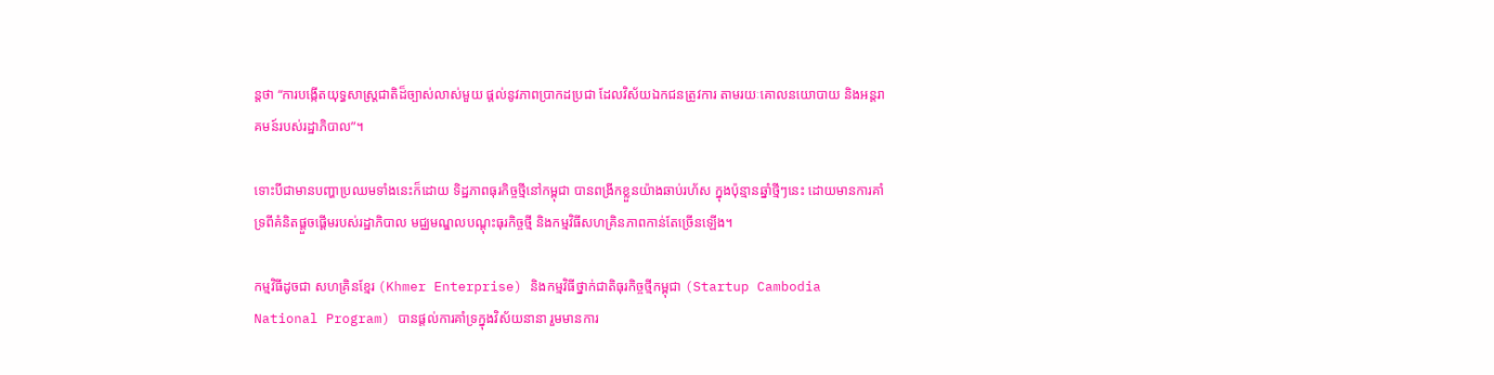ន្តថា “ការបង្កើតយុទ្ធសាស្ត្រជាតិដ៏ច្បាស់លាស់មួយ ផ្តល់នូវភាពប្រាកដប្រជា ដែលវិស័យឯកជនត្រូវការ តាមរយៈគោលនយោបាយ និងអន្តរាគមន៍របស់រដ្ឋាភិបាល”។

ទោះបីជាមានបញ្ហាប្រឈមទាំងនេះក៏ដោយ ទិដ្ឋភាពធុរកិច្ចថ្មីនៅកម្ពុជា បានពង្រីកខ្លួនយ៉ាងឆាប់រហ័ស ក្នុងប៉ុន្មានឆ្នាំថ្មីៗនេះ ដោយមានការគាំទ្រពីគំនិតផ្តួចផ្តើមរបស់រដ្ឋាភិបាល មជ្ឈមណ្ឌលបណ្តុះធុរកិច្ចថ្មី និងកម្មវិធីសហគ្រិនភាពកាន់តែច្រើនឡើង។

កម្មវិធីដូចជា សហគ្រិនខ្មែរ (Khmer Enterprise) និងកម្មវិធីថ្នាក់ជាតិធុរកិច្ចថ្មីកម្ពុជា (Startup Cambodia National Program) បានផ្តល់ការគាំទ្រក្នុងវិស័យនានា រួមមានការ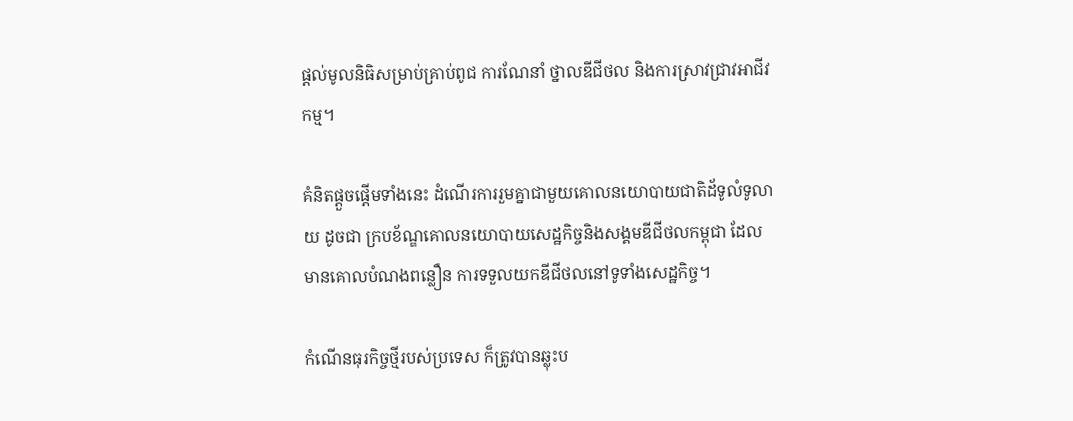ផ្តល់មូលនិធិសម្រាប់គ្រាប់ពូជ ការណែនាំ ថ្នាលឌីជីថល និងការស្រាវជ្រាវអាជីវកម្ម។

គំនិតផ្តួចផ្តើមទាំងនេះ ដំណើរការរួមគ្នាជាមួយគោលនយោបាយជាតិដ័ទូលំទូលាយ ដូចជា ក្របខ័ណ្ឌគោលនយោបាយសេដ្ឋកិច្ចនិងសង្គមឌីជីថលកម្ពុជា ដែលមានគោលបំណងពន្លឿន ការទទួលយកឌីជីថលនៅទូទាំងសេដ្ឋកិច្ច។

កំណើនធុរកិច្ចថ្មីរបស់ប្រទេស ក៏ត្រូវបានឆ្លុះប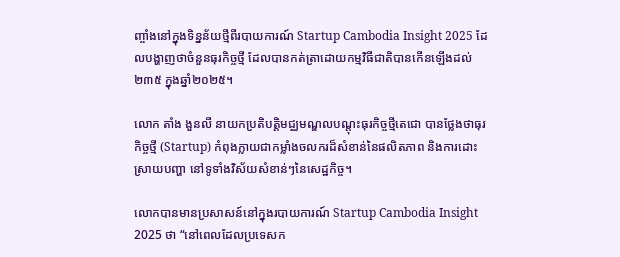ញ្ចាំងនៅក្នុងទិន្នន័យថ្មីពីរបាយការណ៍ Startup Cambodia Insight 2025 ដែលបង្ហាញថាចំនួនធុរកិច្ចថ្មី ដែលបានកត់ត្រាដោយកម្មវិធីជាតិបានកើនឡើងដល់ ២៣៥ ក្នុងឆ្នាំ២០២៥។

លោក តាំង ងួនលី នាយកប្រតិបត្តិមជ្ឈមណ្ឌលបណ្តុះធុរកិច្ចថ្មីតេជោ បានថ្លែងថាធុរកិច្ចថ្មី (Startup) កំពុងក្លាយជាកម្លាំងចលករដ៏សំខាន់នៃផលិតភាព និងការដោះស្រាយបញ្ហា នៅទូទាំងវិស័យសំខាន់ៗនៃសេដ្ឋកិច្ច។

លោកបានមានប្រសាសន៍នៅក្នុងរបាយការណ៍ Startup Cambodia Insight 2025 ថា “នៅពេលដែលប្រទេសក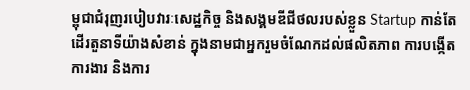ម្ពុជាជំរុញរបៀបវារៈសេដ្ឋកិច្ច និងសង្គមឌីជីថលរបស់ខ្លួន Startup កាន់តែដើរតួនាទីយ៉ាងសំខាន់ ក្នុងនាមជាអ្នករួមចំណែកដល់ផលិតភាព ការបង្កើតការងារ និងការ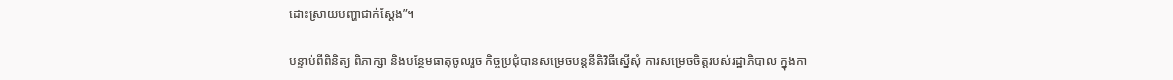ដោះស្រាយបញ្ហាជាក់ស្តែង”។

បន្ទាប់ពីពិនិត្យ ពិភាក្សា និងបន្ថែមធាតុចូលរួច កិច្ចប្រជុំបានសម្រេចបន្តនីតិវិធីស្នើសុំ ការសម្រេចចិត្តរបស់រដ្ឋាភិបាល ក្នុងកា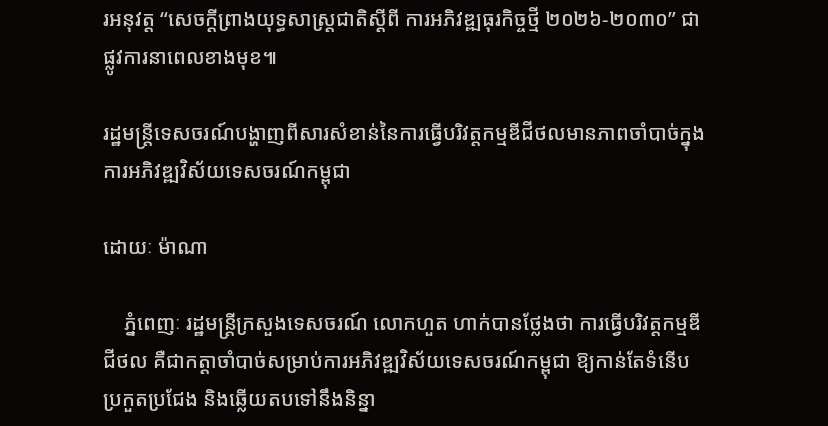រអនុវត្ត “សេចក្តីព្រាងយុទ្ធសាស្ត្រជាតិស្តីពី ការអភិវឌ្ឍធុរកិច្ចថ្មី ២០២៦-២០៣០” ជាផ្លូវការនាពេលខាងមុខ៕

រដ្ឋមន្រ្តីទេសចរណ៍បង្ហាញពីសារសំខាន់នៃការធ្វើបរិវត្តកម្មឌីជីថលមានភាពចាំបាច់ក្នុងការអភិវឌ្ឍវិស័យទេសចរណ៍កម្ពុជា

ដោយៈ ម៉ាណា

    ភ្នំពេញៈ រដ្ឋមន្ត្រីក្រសួងទេសចរណ៍ លោកហួត ហាក់បានថ្លែងថា ការធ្វើបរិវត្តកម្មឌីជីថល គឺជាកត្តាចាំបាច់សម្រាប់ការអភិវឌ្ឍវិស័យទេសចរណ៍កម្ពុជា ឱ្យកាន់តែទំនើប ប្រកួតប្រជែង និងឆ្លើយតបទៅនឹងនិន្នា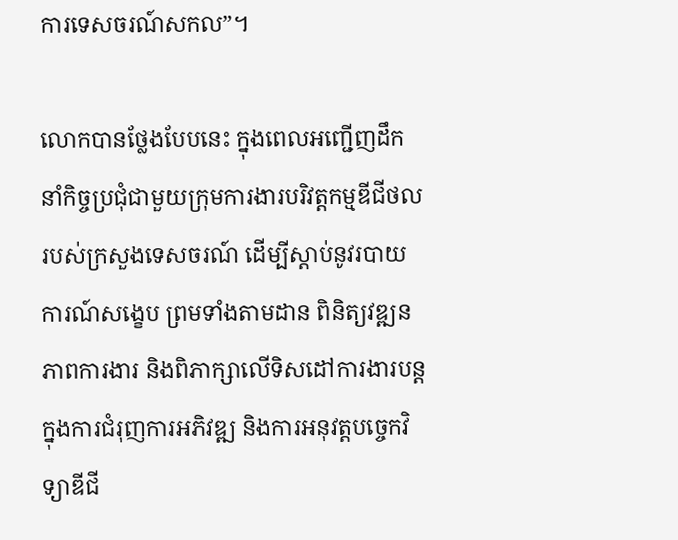ការទេសចរណ៍សកល”។

លោកបានថ្លែងបែបនេះ ក្នុងពេលអញ្ជើញដឹកនាំកិច្ចប្រជុំជាមួយក្រុមការងារបរិវត្តកម្មឌីជីថល របស់ក្រសួងទេសចរណ៍ ដើម្បីស្តាប់នូវរបាយការណ៍សង្ខេប ព្រមទាំងតាមដាន ពិនិត្យវឌ្ឍនភាពការងារ និងពិភាក្សាលើទិសដៅការងារបន្ត ក្នុងការជំរុញការអភិវឌ្ឍ និងការអនុវត្តបច្ចេកវិទ្យាឌីជី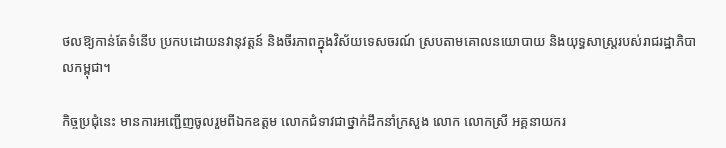ថលឱ្យកាន់តែទំនើប ប្រកបដោយនវានុវត្តន៍ និងចីរភាពក្នុងវិស័យទេសចរណ៍ ស្របតាមគោលនយោបាយ និងយុទ្ធសាស្ត្ររបស់រាជរដ្ឋាភិបាលកម្ពុជា។

កិច្ចប្រជុំនេះ មានការអញ្ជើញចូលរួមពីឯកឧត្តម លោកជំទាវជាថ្នាក់ដឹកនាំក្រសួង លោក លោកស្រី អគ្គនាយករ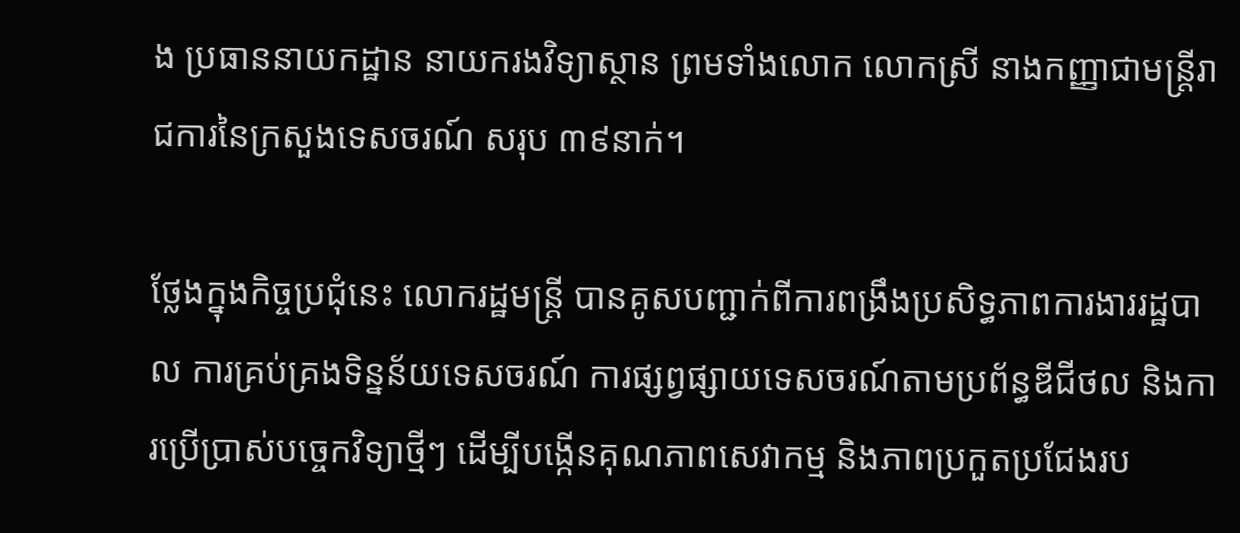ង ប្រធាននាយកដ្ឋាន នាយករងវិទ្យាស្ថាន ព្រមទាំងលោក លោកស្រី នាងកញ្ញាជាមន្ត្រីរាជការនៃក្រសួងទេសចរណ៍ សរុប ៣៩នាក់។

ថ្លែងក្នុងកិច្ចប្រជុំនេះ លោករដ្ឋមន្ត្រី បានគូសបញ្ជាក់ពីការពង្រឹងប្រសិទ្ធភាពការងាររដ្ឋបាល ការគ្រប់គ្រងទិន្នន័យទេសចរណ៍ ការផ្សព្វផ្សាយទេសចរណ៍តាមប្រព័ន្ធឌីជីថល និងការប្រើប្រាស់បច្ចេកវិទ្យាថ្មីៗ ដើម្បីបង្កើនគុណភាពសេវាកម្ម និងភាពប្រកួតប្រជែងរប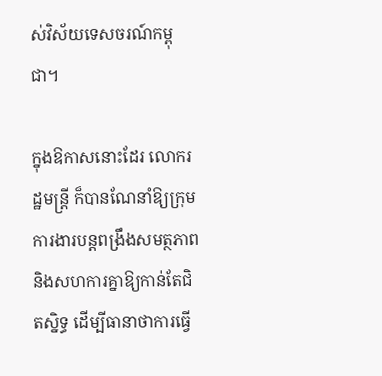ស់វិស័យទេសចរណ៍កម្ពុជា។

ក្នុងឱកាសនោះដែរ លោករដ្ឋមន្ត្រី ក៏បានណែនាំឱ្យក្រុមការងារបន្តពង្រឹងសមត្ថភាព និងសហការគ្នាឱ្យកាន់តែជិតស្និទ្ធ ដើម្បីធានាថាការធ្វើ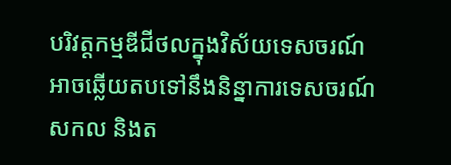បរិវត្តកម្មឌីជីថលក្នុងវិស័យទេសចរណ៍ អាចឆ្លើយតបទៅនឹងនិន្នាការទេសចរណ៍សកល និងត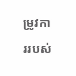ម្រូវការរបស់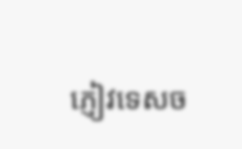ភ្ញៀវទេសច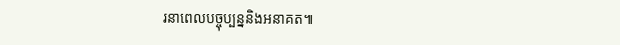រនាពេលបច្ចុប្បន្ននិងអនាគត៕